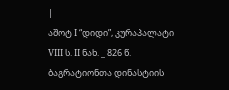|
აშოტ I “დიდი”, კურაპალატი
VIII ს. II ნახ. _ 826 წ. ბაგრატიონთა დინასტიის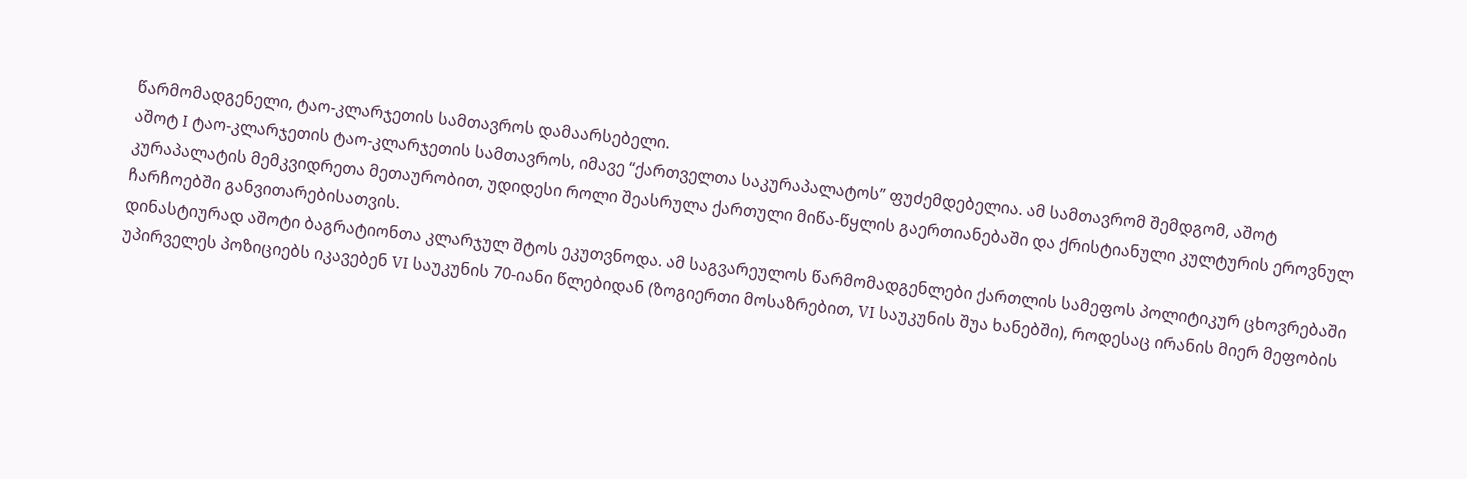წარმომადგენელი, ტაო-კლარჯეთის სამთავროს დამაარსებელი.
აშოტ I ტაო-კლარჯეთის ტაო-კლარჯეთის სამთავროს, იმავე “ქართველთა საკურაპალატოს” ფუძემდებელია. ამ სამთავრომ შემდგომ, აშოტ კურაპალატის მემკვიდრეთა მეთაურობით, უდიდესი როლი შეასრულა ქართული მიწა-წყლის გაერთიანებაში და ქრისტიანული კულტურის ეროვნულ ჩარჩოებში განვითარებისათვის.
დინასტიურად აშოტი ბაგრატიონთა კლარჯულ შტოს ეკუთვნოდა. ამ საგვარეულოს წარმომადგენლები ქართლის სამეფოს პოლიტიკურ ცხოვრებაში უპირველეს პოზიციებს იკავებენ VI საუკუნის 70-იანი წლებიდან (ზოგიერთი მოსაზრებით, VI საუკუნის შუა ხანებში), როდესაც ირანის მიერ მეფობის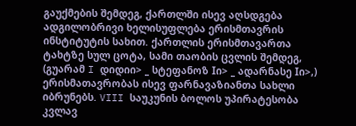გაუქმების შემდეგ, ქართლში ისევ აღსდგება ადგილობრივი ხელისუფლება ერისმთავრის ინსტიტუტის სახით. ქართლის ერისმთავართა ტახტზე სულ ცოტა, სამი თაობის ცვლის შემდეგ, (გუარამ I დიდიი> _ სტეფანოზ Iი> _ ადარნასე Iი>,) ერისმათავრობას ისევ ფარნავაზიანთა სახლი იბრუნებს. VIII საუკუნის ბოლოს უპირატესობა კვლავ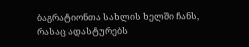ბაგრატიონთა სახლის ხელში ჩანს, რასაც ადასტურებს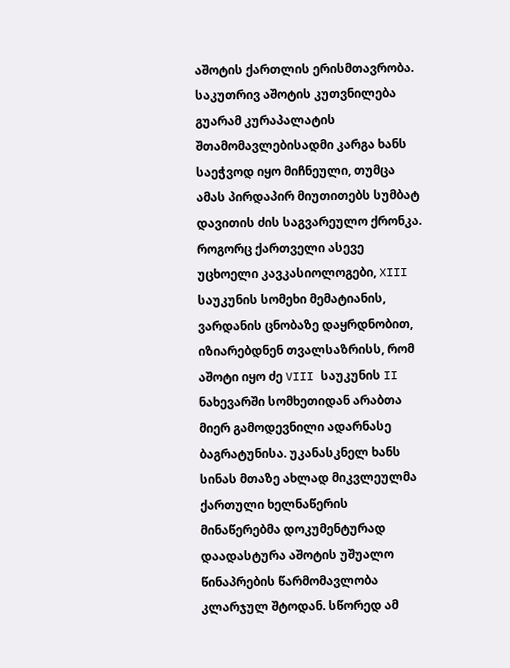აშოტის ქართლის ერისმთავრობა. საკუთრივ აშოტის კუთვნილება გუარამ კურაპალატის შთამომავლებისადმი კარგა ხანს საეჭვოდ იყო მიჩნეული, თუმცა ამას პირდაპირ მიუთითებს სუმბატ დავითის ძის საგვარეულო ქრონკა. როგორც ქართველი ასევე უცხოელი კავკასიოლოგები, XIII საუკუნის სომეხი მემატიანის, ვარდანის ცნობაზე დაყრდნობით, იზიარებდნენ თვალსაზრისს, რომ აშოტი იყო ძე VIII საუკუნის II ნახევარში სომხეთიდან არაბთა მიერ გამოდევნილი ადარნასე ბაგრატუნისა. უკანასკნელ ხანს სინას მთაზე ახლად მიკვლეულმა ქართული ხელნაწერის მინაწერებმა დოკუმენტურად დაადასტურა აშოტის უშუალო წინაპრების წარმომავლობა კლარჯულ შტოდან. სწორედ ამ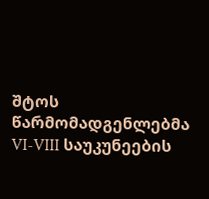შტოს წარმომადგენლებმა VI-VIII საუკუნეების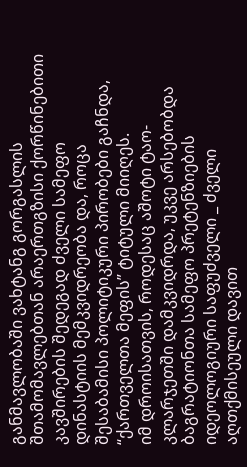განმავლობაში ვახტანგ გორგასლის შთამომავლებთან არაერთგზისი ქორწინებითი კავშირების შედეგად ძველი სამეფო დინასტიის მემკვიდრეობა და, როცა შესაბამისი პოლიტიკური პირობები გაჩნდა, “ქართველთა მეფის” ტიტული მიიღეს.
იმ დროისათვის, როდესაც აშოტი ტაო-კლარჯეთში დამკვიდრდა, უკვე არსებობდა ბაგრატიონთა სამეფო პრეტენზიების იდეოლოგიური საფუძველი _ ძველი აღთქმისეული დავით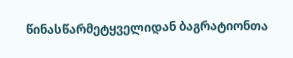წინასწარმეტყველიდან ბაგრატიონთა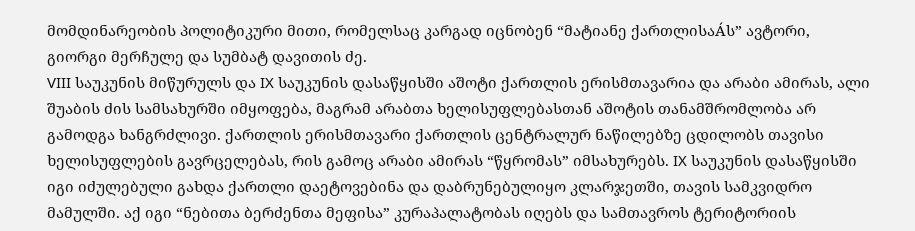მომდინარეობის პოლიტიკური მითი, რომელსაც კარგად იცნობენ “მატიანე ქართლისაÁს” ავტორი, გიორგი მერჩულე და სუმბატ დავითის ძე.
VIII საუკუნის მიწურულს და IX საუკუნის დასაწყისში აშოტი ქართლის ერისმთავარია და არაბი ამირას, ალი შუაბის ძის სამსახურში იმყოფება, მაგრამ არაბთა ხელისუფლებასთან აშოტის თანამშრომლობა არ გამოდგა ხანგრძლივი. ქართლის ერისმთავარი ქართლის ცენტრალურ ნაწილებზე ცდილობს თავისი ხელისუფლების გავრცელებას, რის გამოც არაბი ამირას “წყრომას” იმსახურებს. IX საუკუნის დასაწყისში იგი იძულებული გახდა ქართლი დაეტოვებინა და დაბრუნებულიყო კლარჯეთში, თავის სამკვიდრო მამულში. აქ იგი “ნებითა ბერძენთა მეფისა” კურაპალატობას იღებს და სამთავროს ტერიტორიის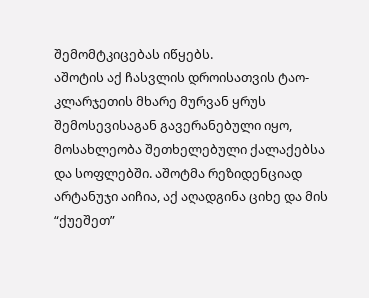შემომტკიცებას იწყებს.
აშოტის აქ ჩასვლის დროისათვის ტაო-კლარჯეთის მხარე მურვან ყრუს შემოსევისაგან გავერანებული იყო, მოსახლეობა შეთხელებული ქალაქებსა და სოფლებში. აშოტმა რეზიდენციად არტანუჯი აიჩია, აქ აღადგინა ციხე და მის “ქუეშეთ”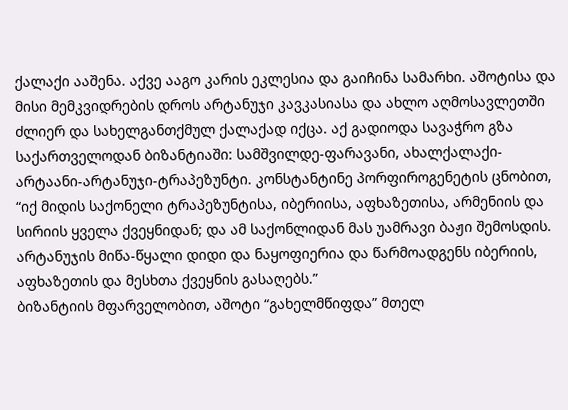ქალაქი ააშენა. აქვე ააგო კარის ეკლესია და გაიჩინა სამარხი. აშოტისა და მისი მემკვიდრების დროს არტანუჯი კავკასიასა და ახლო აღმოსავლეთში ძლიერ და სახელგანთქმულ ქალაქად იქცა. აქ გადიოდა სავაჭრო გზა საქართველოდან ბიზანტიაში: სამშვილდე-ფარავანი, ახალქალაქი-არტაანი-არტანუჯი-ტრაპეზუნტი. კონსტანტინე პორფიროგენეტის ცნობით, “იქ მიდის საქონელი ტრაპეზუნტისა, იბერიისა, აფხაზეთისა, არმენიის და სირიის ყველა ქვეყნიდან; და ამ საქონლიდან მას უამრავი ბაჟი შემოსდის. არტანუჯის მიწა-წყალი დიდი და ნაყოფიერია და წარმოადგენს იბერიის, აფხაზეთის და მესხთა ქვეყნის გასაღებს.”
ბიზანტიის მფარველობით, აშოტი “გახელმწიფდა” მთელ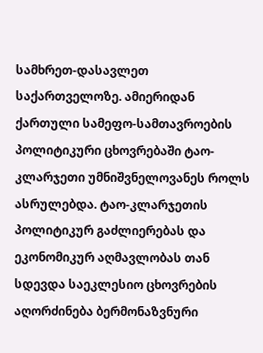სამხრეთ-დასავლეთ საქართველოზე. ამიერიდან ქართული სამეფო-სამთავროების პოლიტიკური ცხოვრებაში ტაო-კლარჯეთი უმნიშვნელოვანეს როლს ასრულებდა. ტაო-კლარჯეთის პოლიტიკურ გაძლიერებას და ეკონომიკურ აღმავლობას თან სდევდა საეკლესიო ცხოვრების აღორძინება ბერმონაზვნური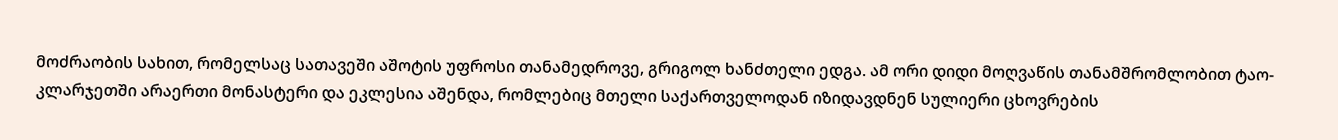მოძრაობის სახით, რომელსაც სათავეში აშოტის უფროსი თანამედროვე, გრიგოლ ხანძთელი ედგა. ამ ორი დიდი მოღვაწის თანამშრომლობით ტაო-კლარჯეთში არაერთი მონასტერი და ეკლესია აშენდა, რომლებიც მთელი საქართველოდან იზიდავდნენ სულიერი ცხოვრების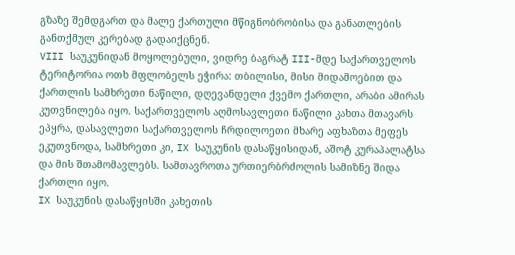გზაზე შემდგართ და მალე ქართული მწიგნობრობისა და განათლების განთქმულ კერებად გადაიქცნენ.
VIII საუკუნიდან მოყოლებული, ვიდრე ბაგრატ III-მდე საქართველოს ტერიტორია ოთხ მფლობელს ეჭირა: თბილისი, მისი მიდამოებით და ქართლის სამხრეთი ნაწილი, დღევანდელი ქვემო ქართლი, არაბი ამირას კუთვნილება იყო. საქართველოს აღმოსავლეთი ნაწილი კახთა მთავარს ეპყრა, დასავლეთი საქართველოს ჩრდილოეთი მხარე აფხაზთა მეფეს ეკუთვნოდა, სამხრეთი კი, IX საუკუნის დასაწყისიდან, აშოტ კურაპალატსა და მის შთამომავლებს. სამთავროთა ურთიერბრძოლის სამიზნე შიდა ქართლი იყო.
IX საუკუნის დასაწყისში კახეთის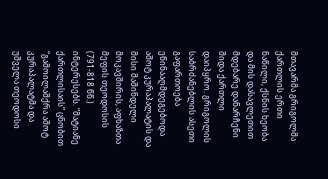მთავარმა გრიგოლმა ქართლის ერთი ნაწილი, ქსნის ხეობა და მის დასავლეთით მდებარე დანარჩენი შიდა ქართლი დაიპყრო. გრიგოლის საბრძანებლის ასეთი გაფართოება ეწინააღმდეგებოდა აშოტ კურაპალატის და მისი მაშინდელი მოკავშირის, აფხაზთა მეფის თეოდოსის (791-818 წწ.) ინტერესებს. “მატიანე ქართლისაის” ცნობით “გამოილაშქრა აშოტ კურაპალატმა და უშველა თეოდოსი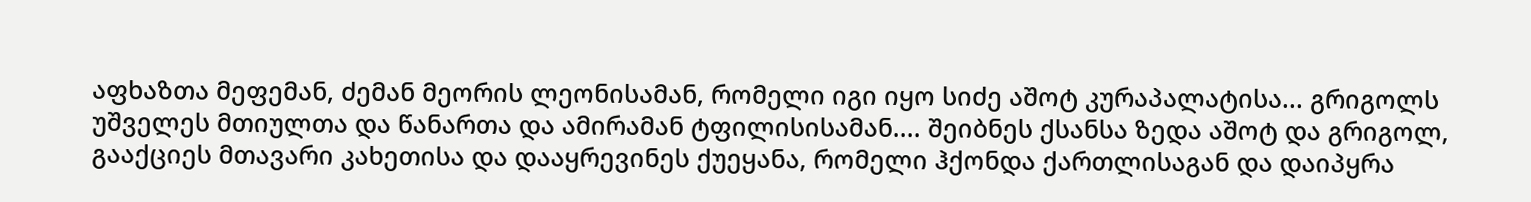აფხაზთა მეფემან, ძემან მეორის ლეონისამან, რომელი იგი იყო სიძე აშოტ კურაპალატისა... გრიგოლს უშველეს მთიულთა და წანართა და ამირამან ტფილისისამან.... შეიბნეს ქსანსა ზედა აშოტ და გრიგოლ, გააქციეს მთავარი კახეთისა და დააყრევინეს ქუეყანა, რომელი ჰქონდა ქართლისაგან და დაიპყრა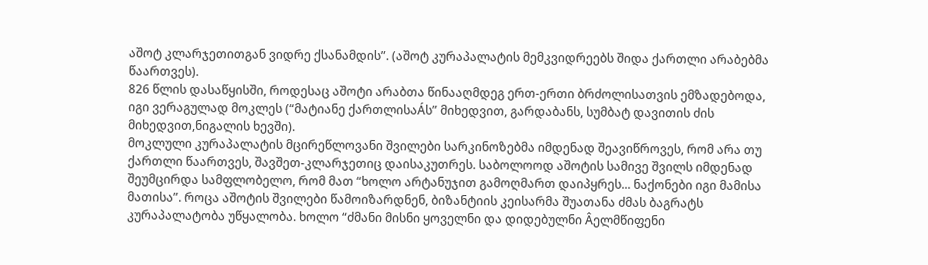აშოტ კლარჯეთითგან ვიდრე ქსანამდის”. (აშოტ კურაპალატის მემკვიდრეებს შიდა ქართლი არაბებმა წაართვეს).
826 წლის დასაწყისში, როდესაც აშოტი არაბთა წინააღმდეგ ერთ-ერთი ბრძოლისათვის ემზადებოდა, იგი ვერაგულად მოკლეს (“მატიანე ქართლისაÁს” მიხედვით, გარდაბანს, სუმბატ დავითის ძის მიხედვით,ნიგალის ხევში).
მოკლული კურაპალატის მცირეწლოვანი შვილები სარკინოზებმა იმდენად შეავიწროვეს, რომ არა თუ ქართლი წაართვეს, შავშეთ-კლარჯეთიც დაისაკუთრეს. საბოლოოდ აშოტის სამივე შვილს იმდენად შეუმცირდა სამფლობელო, რომ მათ “ხოლო არტანუჯით გამოღმართ დაიპყრეს... ნაქონები იგი მამისა მათისა”. როცა აშოტის შვილები წამოიზარდნენ, ბიზანტიის კეისარმა შუათანა ძმას ბაგრატს კურაპალატობა უწყალობა. ხოლო “ძმანი მისნი ყოველნი და დიდებულნი Âელმწიფენი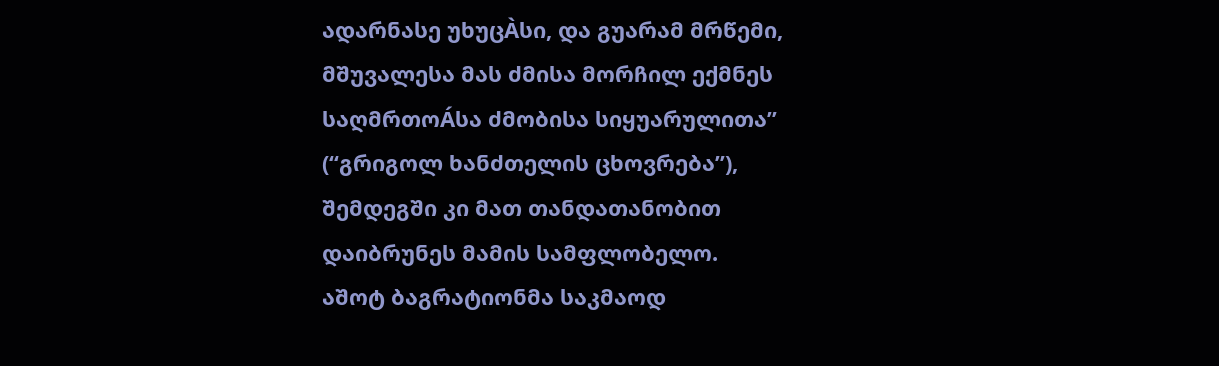ადარნასე უხუცÀსი, და გუარამ მრწემი, მშუვალესა მას ძმისა მორჩილ ექმნეს საღმრთოÁსა ძმობისა სიყუარულითა” (“გრიგოლ ხანძთელის ცხოვრება”), შემდეგში კი მათ თანდათანობით დაიბრუნეს მამის სამფლობელო.
აშოტ ბაგრატიონმა საკმაოდ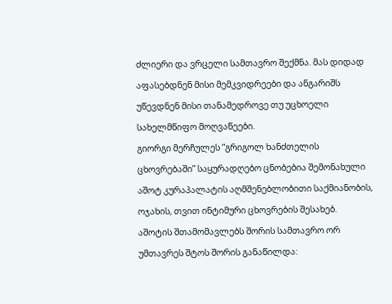ძლიერი და ვრცელი სამთავრო შექმნა. მას დიდად აფასებდნენ მისი მემკვიდრეები და ანგარიშს უწევდნენ მისი თანამედროვე თუ უცხოელი სახელმწიფო მოღვაწეები.
გიორგი მერჩულეს “გრიგოლ ხანძთელის ცხოვრებაში” საყურადღებო ცნობებია შემონახული აშოტ კურაპალატის აღმშენებლობითი საქმიანობის, ოჯახის, თვით ინტიმური ცხოვრების შესახებ.
აშოტის შთამომავლებს შორის სამთავრო ორ უმთავრეს შტოს შორის განაწილდა: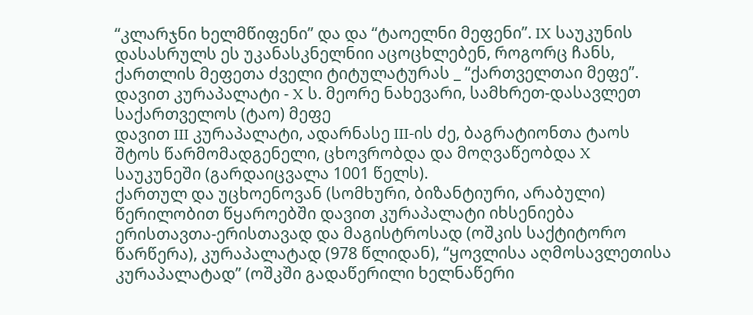“კლარჯნი ხელმწიფენი” და და “ტაოელნი მეფენი”. IX საუკუნის დასასრულს ეს უკანასკნელნიი აცოცხლებენ, როგორც ჩანს, ქართლის მეფეთა ძველი ტიტულატურას _ “ქართველთაი მეფე”.
დავით კურაპალატი - X ს. მეორე ნახევარი, სამხრეთ-დასავლეთ საქართველოს (ტაო) მეფე
დავით III კურაპალატი, ადარნასე III-ის ძე, ბაგრატიონთა ტაოს შტოს წარმომადგენელი, ცხოვრობდა და მოღვაწეობდა X საუკუნეში (გარდაიცვალა 1001 წელს).
ქართულ და უცხოენოვან (სომხური, ბიზანტიური, არაბული) წერილობით წყაროებში დავით კურაპალატი იხსენიება ერისთავთა-ერისთავად და მაგისტროსად (ოშკის საქტიტორო წარწერა), კურაპალატად (978 წლიდან), “ყოვლისა აღმოსავლეთისა კურაპალატად” (ოშკში გადაწერილი ხელნაწერი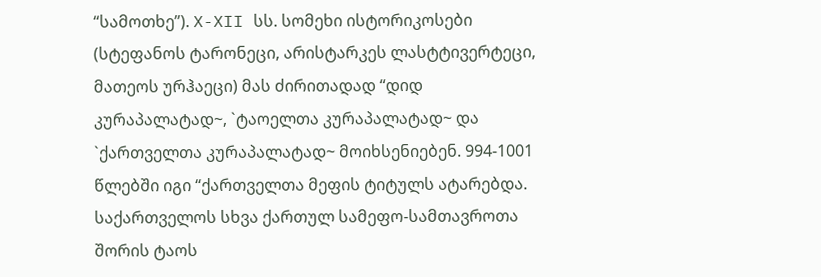“სამოთხე”). X-XII სს. სომეხი ისტორიკოსები (სტეფანოს ტარონეცი, არისტარკეს ლასტტივერტეცი, მათეოს ურჰაეცი) მას ძირითადად “დიდ კურაპალატად~, `ტაოელთა კურაპალატად~ და `ქართველთა კურაპალატად~ მოიხსენიებენ. 994-1001 წლებში იგი “ქართველთა მეფის ტიტულს ატარებდა.
საქართველოს სხვა ქართულ სამეფო-სამთავროთა შორის ტაოს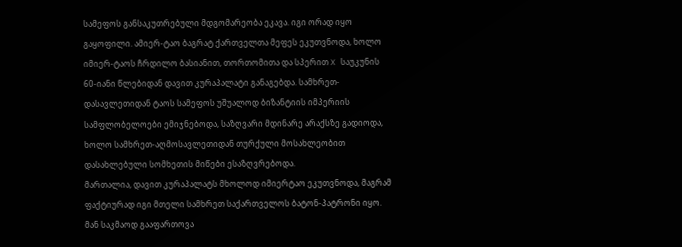სამეფოს განსაკუთრებული მდგომარეობა ეკავა. იგი ორად იყო გაყოფილი. ამიერ-ტაო ბაგრატ ქართველთა მეფეს ეკუთვნოდა, ხოლო იმიერ-ტაოს ჩრდილო ბასიანით, თორთომითა და სპერით X საუკუნის 60-იანი წლებიდან დავით კურაპალატი განაგებდა. სამხრეთ-დასავლეთიდან ტაოს სამეფოს უშუალოდ ბიზანტიის იმპერიის სამფლობელოები ემიჯნებოდა, საზღვარი მდინარე არაქსზე გადიოდა, ხოლო სამხრეთ-აღმოსავლეთიდან თურქული მოსახლეობით დასახლებული სომხეთის მიწები ესაზღვრებოდა.
მართალია, დავით კურაპალატს მხოლოდ იმიერტაო ეკუთვნოდა, მაგრამ ფაქტიურად იგი მთელი სამხრეთ საქართველოს ბატონ-პატრონი იყო. მან საკმაოდ გააფართოვა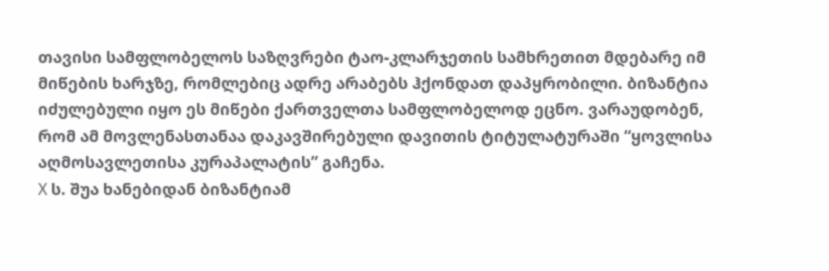თავისი სამფლობელოს საზღვრები ტაო-კლარჯეთის სამხრეთით მდებარე იმ მიწების ხარჯზე, რომლებიც ადრე არაბებს ჰქონდათ დაპყრობილი. ბიზანტია იძულებული იყო ეს მიწები ქართველთა სამფლობელოდ ეცნო. ვარაუდობენ, რომ ამ მოვლენასთანაა დაკავშირებული დავითის ტიტულატურაში “ყოვლისა აღმოსავლეთისა კურაპალატის” გაჩენა.
X ს. შუა ხანებიდან ბიზანტიამ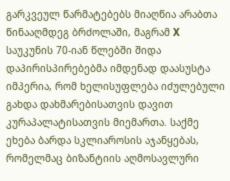გარკვეულ წარმატებებს მიაღწია არაბთა წინააღმდეგ ბრძოლაში, მაგრამ X საუკუნის 70-იან წლებში შიდა დაპირისპირებებმა იმდენად დაასუსტა იმპერია, რომ ხელისუფლება იძულებული გახდა დახმარებისათვის დავით კურაპალატისათვის მიემართა. საქმე ეხება ბარდა სკლიაროსის აჯანყებას, რომელმაც ბიზანტიის აღმოსავლური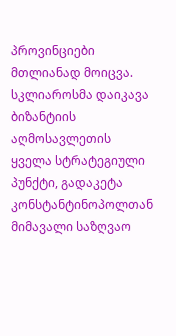პროვინციები მთლიანად მოიცვა. სკლიაროსმა დაიკავა ბიზანტიის აღმოსავლეთის ყველა სტრატეგიული პუნქტი, გადაკეტა კონსტანტინოპოლთან მიმავალი საზღვაო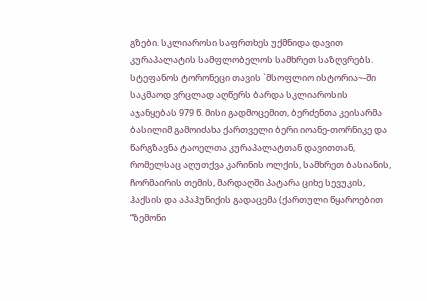გზები. სკლიაროსი საფრთხეს უქმნიდა დავით კურაპალატის სამფლობელოს სამხრეთ საზღვრებს.
სტეფანოს ტორონეცი თავის `მსოფლიო ისტორია~-ში საკმაოდ ვრცლად აღწერს ბარდა სკლიაროსის აჯანყებას 979 წ. მისი გადმოცემით, ბერძენთა კეისარმა ბასილიმ გამოიძახა ქართველი ბერი იოანე-თორნიკე და წარგზავნა ტაოელთა კურაპალატთან დავითთან, რომელსაც აღუთქვა კარინის ოლქის, სამხრეთ ბასიანის, ჩორმაირის თემის, მარდაღში პატარა ციხე სევუკის, ჰაქსის და აპაჰუნიქის გადაცემა (ქართული წყაროებით “ზემონი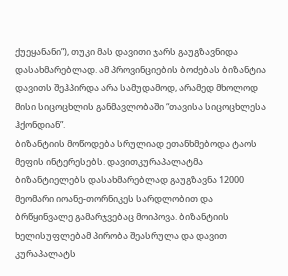ქუეყანანი”), თუკი მას დავითი ჯარს გაუგზავნიდა დასახმარებლად. ამ პროვინციების ბოძებას ბიზანტია დავითს შეჰპირდა არა სამუდამოდ, არამედ მხოლოდ მისი სიცოცხლის განმავლობაში “თავისა სიცოცხლესა ჰქონდიან”.
ბიზანტიის მოწოდება სრულიად ეთანხმებოდა ტაოს მეფის ინტერესებს. დავითკურაპალატმა ბიზანტიელებს დასახმარებლად გაუგზავნა 12000 მეომარი იოანე-თორნიკეს სარდლობით და ბრწყინვალე გამარჯვებაც მოიპოვა. ბიზანტიის ხელისუფლებამ პირობა შეასრულა და დავით კურაპალატს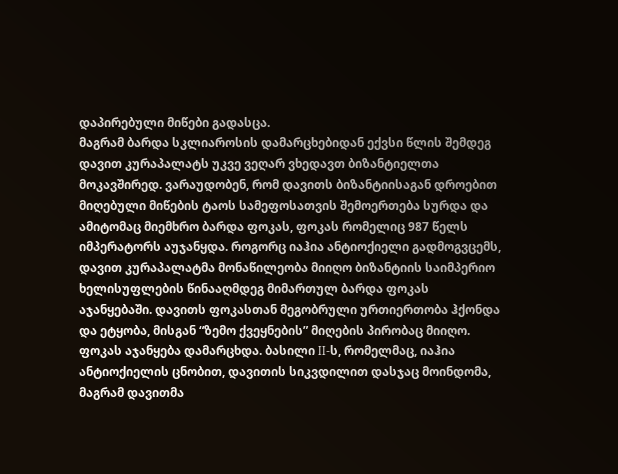დაპირებული მიწები გადასცა.
მაგრამ ბარდა სკლიაროსის დამარცხებიდან ექვსი წლის შემდეგ დავით კურაპალატს უკვე ვეღარ ვხედავთ ბიზანტიელთა მოკავშირედ. ვარაუდობენ, რომ დავითს ბიზანტიისაგან დროებით მიღებული მიწების ტაოს სამეფოსათვის შემოერთება სურდა და ამიტომაც მიემხრო ბარდა ფოკას, ფოკას რომელიც 987 წელს იმპერატორს აუჯანყდა. როგორც იაჰია ანტიოქიელი გადმოგვცემს, დავით კურაპალატმა მონაწილეობა მიიღო ბიზანტიის საიმპერიო ხელისუფლების წინააღმდეგ მიმართულ ბარდა ფოკას აჯანყებაში. დავითს ფოკასთან მეგობრული ურთიერთობა ჰქონდა და ეტყობა, მისგან “ზემო ქვეყნების” მიღების პირობაც მიიღო. ფოკას აჯანყება დამარცხდა. ბასილი II-ს, რომელმაც, იაჰია ანტიოქიელის ცნობით, დავითის სიკვდილით დასჯაც მოინდომა, მაგრამ დავითმა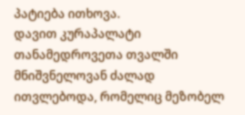პატიება ითხოვა.
დავით კურაპალატი თანამედროვეთა თვალში მნიშვნელოვან ძალად ითვლებოდა, რომელიც მეზობელ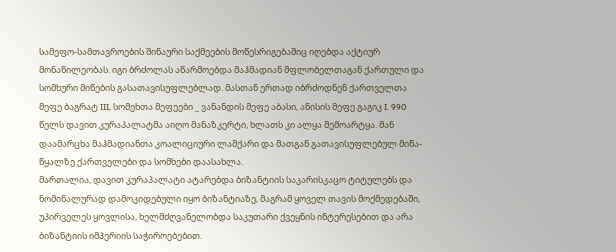სამეფო-სამთავროების შინაური საქმეების მოწესრიგებაშიც იღებდა აქტიურ მონაწილეობას. იგი ბრძოლას აწარმოებდა მაჰმადიან მფლობელთაგან ქართული და სომხური მიწების გასათავისუფლებლად. მასთან ერთად იბრძოდნენ ქართველთა მეფე ბაგრატ III, სომეხთა მეფეები _ ვანანდის მეფე აბასი, ანისის მეფე გაგიკ I. 990 წელს დავით კურაპალატმა აიღო მანაზკერტი, ხლათს კი ალყა შემოარტყა. მან დაამარცხა მაჰმადიანთა კოალიციური ლაშქარი და მათგან გათავისუფლებულ მიწა-წყალზე ქართველები და სომხები დაასახლა.
მართალია, დავით კურაპალატი ატარებდა ბიზანტიის საკარისკაცო ტიტულებს და ნომინალურად დამოკიდებული იყო ბიზანტიაზე, მაგრამ ყოველ თავის მოქმედებაში, უპირველეს ყოვლისა, ხელმძღვანელობდა საკუთარი ქვეყნის ინტერესებით და არა ბიზანტიის იმპერიის საჭიროებებით.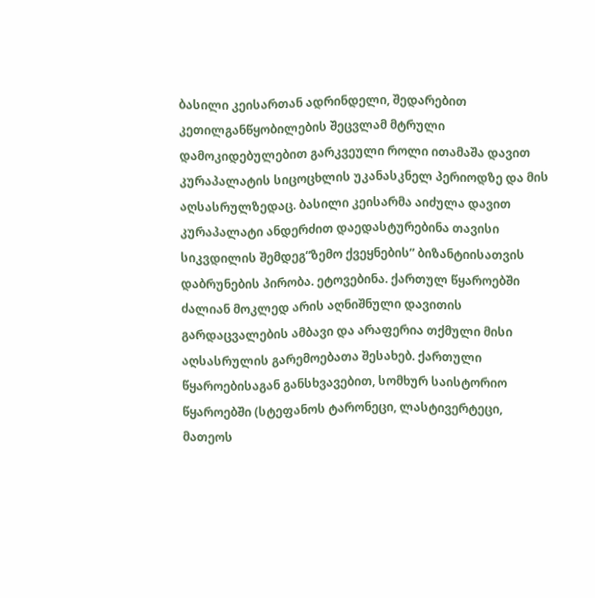ბასილი კეისართან ადრინდელი, შედარებით კეთილგანწყობილების შეცვლამ მტრული დამოკიდებულებით გარკვეული როლი ითამაშა დავით კურაპალატის სიცოცხლის უკანასკნელ პერიოდზე და მის აღსასრულზედაც. ბასილი კეისარმა აიძულა დავით კურაპალატი ანდერძით დაედასტურებინა თავისი სიკვდილის შემდეგ“ზემო ქვეყნების” ბიზანტიისათვის დაბრუნების პირობა. ეტოვებინა. ქართულ წყაროებში ძალიან მოკლედ არის აღნიშნული დავითის გარდაცვალების ამბავი და არაფერია თქმული მისი აღსასრულის გარემოებათა შესახებ. ქართული წყაროებისაგან განსხვავებით, სომხურ საისტორიო წყაროებში (სტეფანოს ტარონეცი, ლასტივერტეცი, მათეოს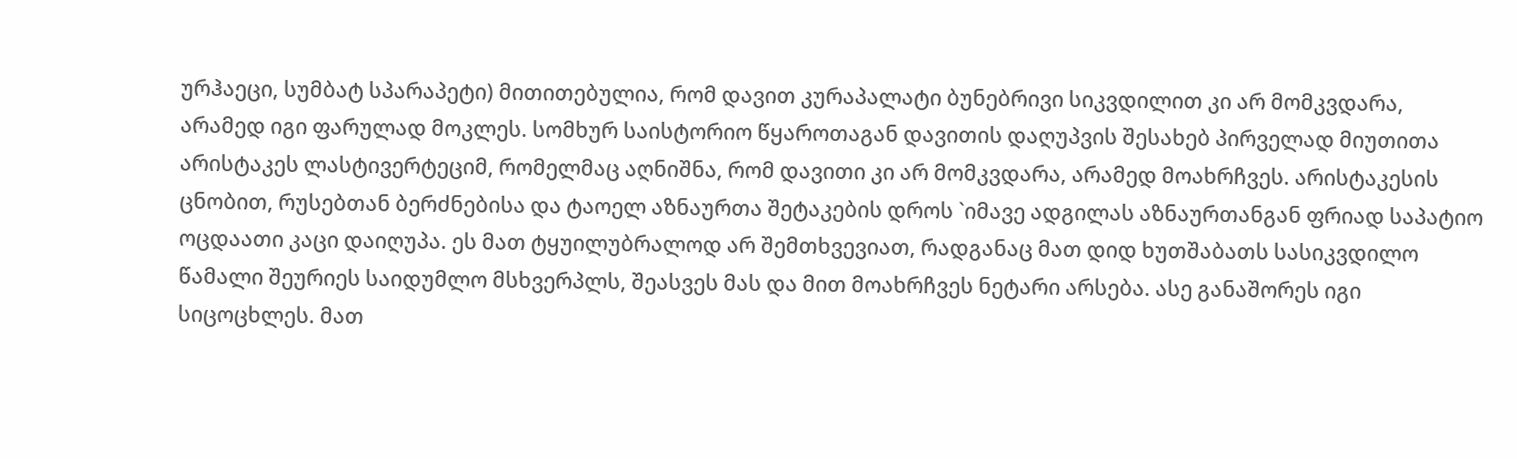ურჰაეცი, სუმბატ სპარაპეტი) მითითებულია, რომ დავით კურაპალატი ბუნებრივი სიკვდილით კი არ მომკვდარა, არამედ იგი ფარულად მოკლეს. სომხურ საისტორიო წყაროთაგან დავითის დაღუპვის შესახებ პირველად მიუთითა არისტაკეს ლასტივერტეციმ, რომელმაც აღნიშნა, რომ დავითი კი არ მომკვდარა, არამედ მოახრჩვეს. არისტაკესის ცნობით, რუსებთან ბერძნებისა და ტაოელ აზნაურთა შეტაკების დროს `იმავე ადგილას აზნაურთანგან ფრიად საპატიო ოცდაათი კაცი დაიღუპა. ეს მათ ტყუილუბრალოდ არ შემთხვევიათ, რადგანაც მათ დიდ ხუთშაბათს სასიკვდილო წამალი შეურიეს საიდუმლო მსხვერპლს, შეასვეს მას და მით მოახრჩვეს ნეტარი არსება. ასე განაშორეს იგი სიცოცხლეს. მათ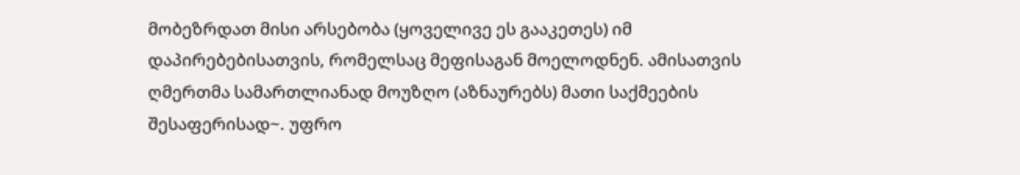მობეზრდათ მისი არსებობა (ყოველივე ეს გააკეთეს) იმ დაპირებებისათვის, რომელსაც მეფისაგან მოელოდნენ. ამისათვის ღმერთმა სამართლიანად მოუზღო (აზნაურებს) მათი საქმეების შესაფერისად~. უფრო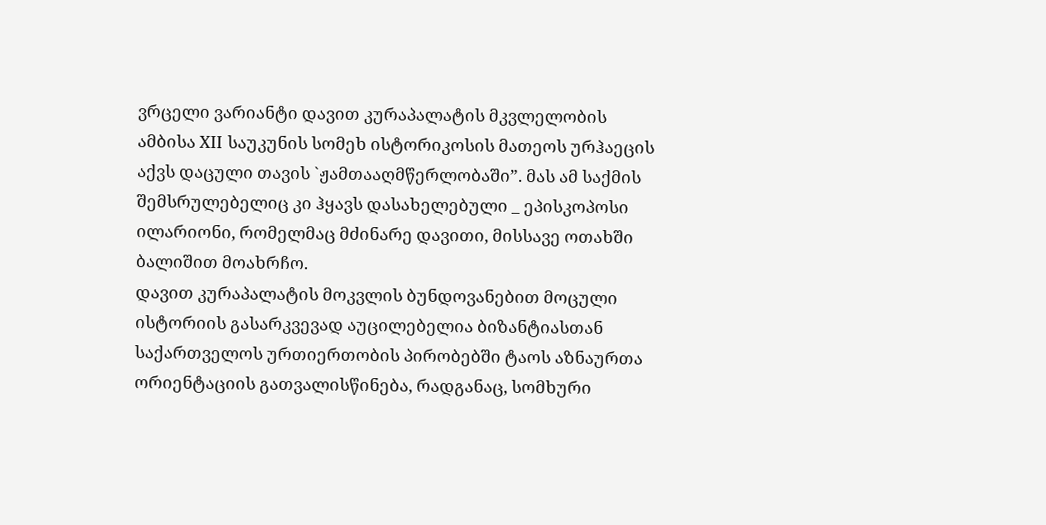ვრცელი ვარიანტი დავით კურაპალატის მკვლელობის ამბისა XII საუკუნის სომეხ ისტორიკოსის მათეოს ურჰაეცის აქვს დაცული თავის `ჟამთააღმწერლობაში”. მას ამ საქმის შემსრულებელიც კი ჰყავს დასახელებული _ ეპისკოპოსი ილარიონი, რომელმაც მძინარე დავითი, მისსავე ოთახში ბალიშით მოახრჩო.
დავით კურაპალატის მოკვლის ბუნდოვანებით მოცული ისტორიის გასარკვევად აუცილებელია ბიზანტიასთან საქართველოს ურთიერთობის პირობებში ტაოს აზნაურთა ორიენტაციის გათვალისწინება, რადგანაც, სომხური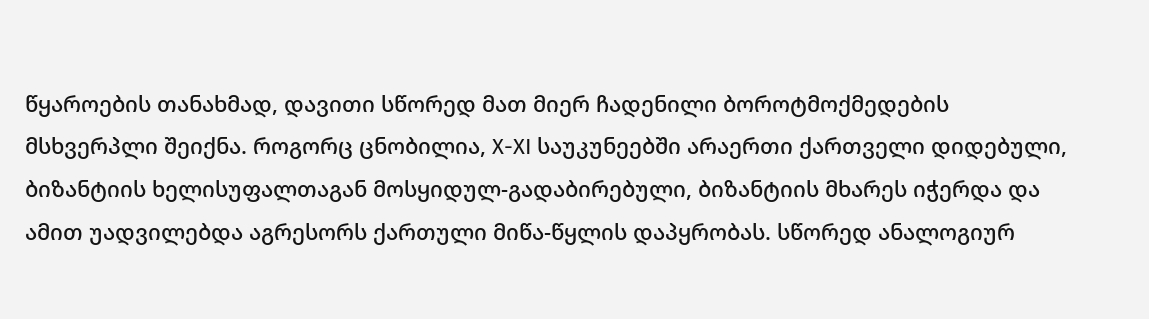წყაროების თანახმად, დავითი სწორედ მათ მიერ ჩადენილი ბოროტმოქმედების მსხვერპლი შეიქნა. როგორც ცნობილია, X-XI საუკუნეებში არაერთი ქართველი დიდებული, ბიზანტიის ხელისუფალთაგან მოსყიდულ-გადაბირებული, ბიზანტიის მხარეს იჭერდა და ამით უადვილებდა აგრესორს ქართული მიწა-წყლის დაპყრობას. სწორედ ანალოგიურ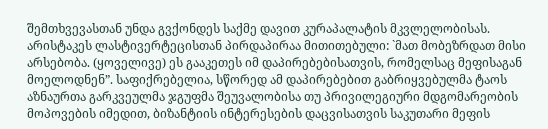შემთხვევასთან უნდა გვქონდეს საქმე დავით კურაპალატის მკვლელობისას. არისტაკეს ლასტივერტეცისთან პირდაპირაა მითითებული: `მათ მობეზრდათ მისი არსებობა. (ყოველივე) ეს გააკეთეს იმ დაპირებებისათვის, რომელსაც მეფისაგან მოელოდნენ”. საფიქრებელია, სწორედ ამ დაპირებებით გაბრიყვებულმა ტაოს აზნაურთა გარკვეულმა ჯგუფმა შეუვალობისა თუ პრივილეგიური მდგომარეობის მოპოვების იმედით, ბიზანტიის ინტერესების დაცვისათვის საკუთარი მეფის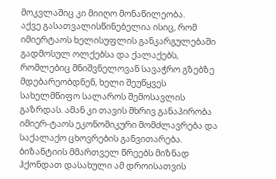მოკვლაშიც კი მიიღო მონაწილეობა.
აქვე გასათვალისწინებელია ისიც, რომ იმიერტაოს ხელისუფლის განკარგულებაში გადმოსულ ოლქებსა და ქალაქებს, რომლებიც მნიშვნელოვან სავაჭრო გზებზე მდებარეობდნენ, ხელი შეუწყვეს სახელმწიფო სალაროს შემოსავლის გაზრდას. ამან კი თავის მხრივ განაპირობა იმიერ-ტაოს ეკონომიკური მომძლავრება და საქალაქო ცხოვრების განვითარება. ბიზანტიის მმართველ წრეებს მიზნად ჰქონდათ დასახული ამ დროისათვის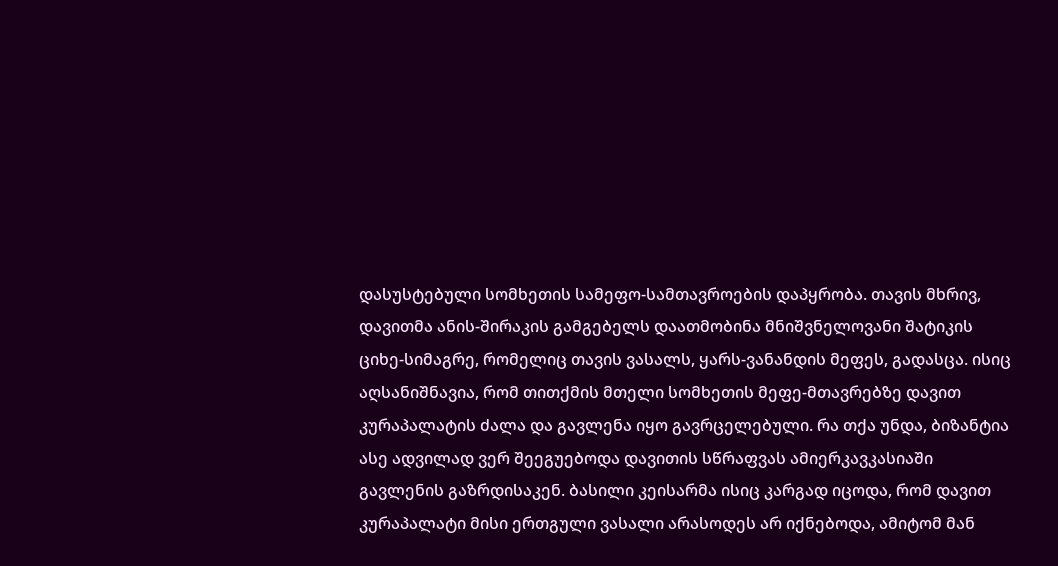დასუსტებული სომხეთის სამეფო-სამთავროების დაპყრობა. თავის მხრივ, დავითმა ანის-შირაკის გამგებელს დაათმობინა მნიშვნელოვანი შატიკის ციხე-სიმაგრე, რომელიც თავის ვასალს, ყარს-ვანანდის მეფეს, გადასცა. ისიც აღსანიშნავია, რომ თითქმის მთელი სომხეთის მეფე-მთავრებზე დავით კურაპალატის ძალა და გავლენა იყო გავრცელებული. რა თქა უნდა, ბიზანტია ასე ადვილად ვერ შეეგუებოდა დავითის სწრაფვას ამიერკავკასიაში გავლენის გაზრდისაკენ. ბასილი კეისარმა ისიც კარგად იცოდა, რომ დავით კურაპალატი მისი ერთგული ვასალი არასოდეს არ იქნებოდა, ამიტომ მან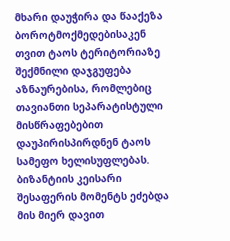მხარი დაუჭირა და წააქეზა ბოროტმოქმედებისაკენ თვით ტაოს ტერიტორიაზე შექმნილი დაჯგუფება აზნაურებისა, რომლებიც თავიანთი სეპარატისტული მისწრაფებებით დაუპირისპირდნენ ტაოს სამეფო ხელისუფლებას.
ბიზანტიის კეისარი შესაფერის მომენტს ეძებდა მის მიერ დავით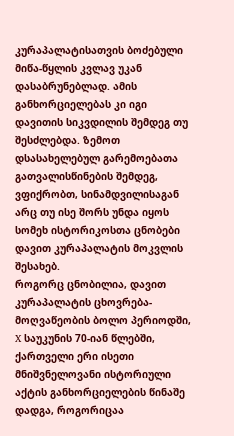კურაპალატისათვის ბოძებული მიწა-წყლის კვლავ უკან დასაბრუნებლად. ამის განხორციელებას კი იგი დავითის სიკვდილის შემდეგ თუ შესძლებდა. ზემოთ დსასახელებულ გარემოებათა გათვალისწინების შემდეგ, ვფიქრობთ, სინამდვილისაგან არც თუ ისე შორს უნდა იყოს სომეხ ისტორიკოსთა ცნობები დავით კურაპალატის მოკვლის შესახებ.
როგორც ცნობილია, დავით კურაპალატის ცხოვრება-მოღვაწეობის ბოლო პერიოდში, X საუკუნის 70-იან წლებში, ქართველი ერი ისეთი მნიშვნელოვანი ისტორიული აქტის განხორციელების წინაშე დადგა, როგორიცაა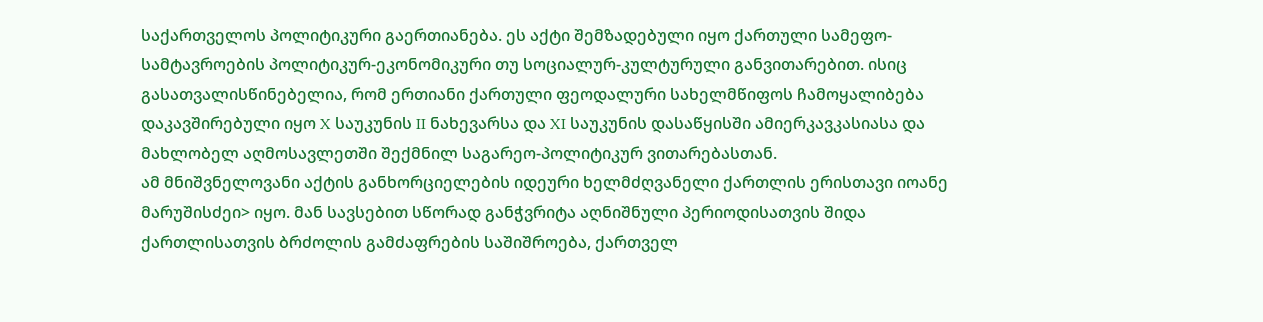საქართველოს პოლიტიკური გაერთიანება. ეს აქტი შემზადებული იყო ქართული სამეფო-სამტავროების პოლიტიკურ-ეკონომიკური თუ სოციალურ-კულტურული განვითარებით. ისიც გასათვალისწინებელია, რომ ერთიანი ქართული ფეოდალური სახელმწიფოს ჩამოყალიბება დაკავშირებული იყო X საუკუნის II ნახევარსა და XI საუკუნის დასაწყისში ამიერკავკასიასა და მახლობელ აღმოსავლეთში შექმნილ საგარეო-პოლიტიკურ ვითარებასთან.
ამ მნიშვნელოვანი აქტის განხორციელების იდეური ხელმძღვანელი ქართლის ერისთავი იოანე მარუშისძეი> იყო. მან სავსებით სწორად განჭვრიტა აღნიშნული პერიოდისათვის შიდა ქართლისათვის ბრძოლის გამძაფრების საშიშროება, ქართველ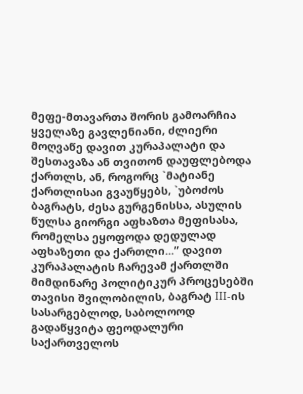მეფე-მთავართა შორის გამოარჩია ყველაზე გავლენიანი, ძლიერი მოღვაწე დავით კურაპალატი და შესთავაზა ან თვითონ დაუფლებოდა ქართლს, ან, როგორც `მატიანე ქართლისაი გვაუწყებს, `უბოძოს ბაგრატს, ძესა გურგენისსა, ასულის წულსა გიორგი აფხაზთა მეფისასა, რომელსა ეყოფოდა დედულად აფხაზეთი და ქართლი...” დავით კურაპალატის ჩარევამ ქართლში მიმდინარე პოლიტიკურ პროცესებში თავისი შვილობილის, ბაგრატ III-ის სასარგებლოდ, საბოლოოდ გადაწყვიტა ფეოდალური საქართველოს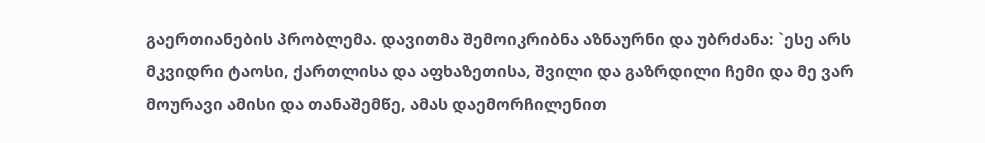გაერთიანების პრობლემა. დავითმა შემოიკრიბნა აზნაურნი და უბრძანა: `ესე არს მკვიდრი ტაოსი, ქართლისა და აფხაზეთისა, შვილი და გაზრდილი ჩემი და მე ვარ მოურავი ამისი და თანაშემწე, ამას დაემორჩილენით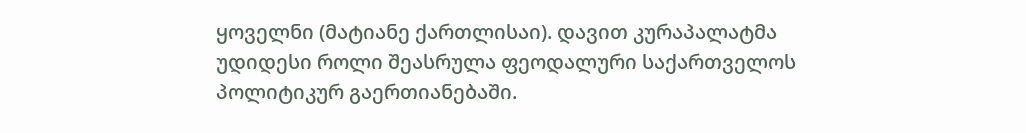ყოველნი (მატიანე ქართლისაი). დავით კურაპალატმა უდიდესი როლი შეასრულა ფეოდალური საქართველოს პოლიტიკურ გაერთიანებაში.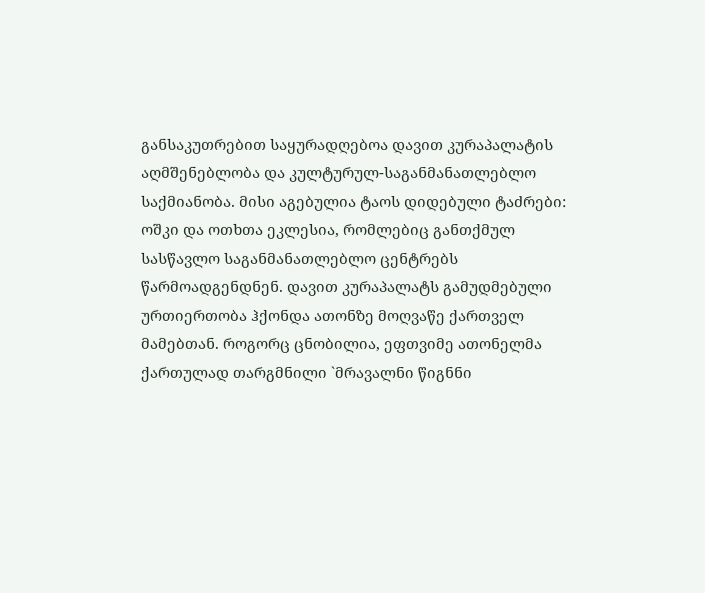განსაკუთრებით საყურადღებოა დავით კურაპალატის აღმშენებლობა და კულტურულ-საგანმანათლებლო საქმიანობა. მისი აგებულია ტაოს დიდებული ტაძრები: ოშკი და ოთხთა ეკლესია, რომლებიც განთქმულ სასწავლო საგანმანათლებლო ცენტრებს წარმოადგენდნენ. დავით კურაპალატს გამუდმებული ურთიერთობა ჰქონდა ათონზე მოღვაწე ქართველ მამებთან. როგორც ცნობილია, ეფთვიმე ათონელმა ქართულად თარგმნილი `მრავალნი წიგნნი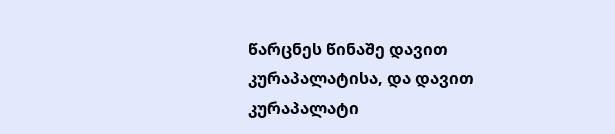წარცნეს წინაშე დავით კურაპალატისა, და დავით კურაპალატი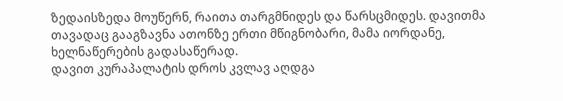ზედაისზედა მოუწერნ, რაითა თარგმნიდეს და წარსცმიდეს. დავითმა თავადაც გააგზავნა ათონზე ერთი მწიგნობარი, მამა იორდანე, ხელნაწერების გადასაწერად.
დავით კურაპალატის დროს კვლავ აღდგა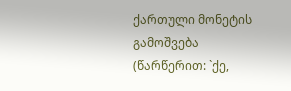ქართული მონეტის გამოშვება (წარწერით: `ქე,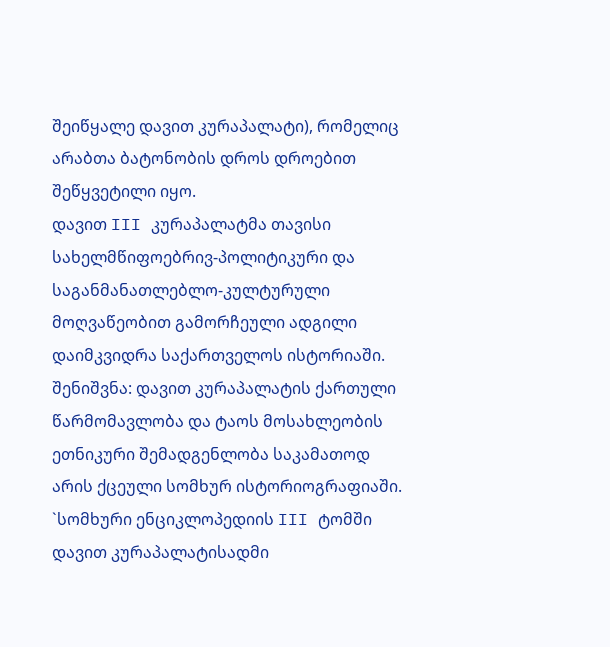შეიწყალე დავით კურაპალატი), რომელიც არაბთა ბატონობის დროს დროებით შეწყვეტილი იყო.
დავით III კურაპალატმა თავისი სახელმწიფოებრივ-პოლიტიკური და საგანმანათლებლო-კულტურული მოღვაწეობით გამორჩეული ადგილი დაიმკვიდრა საქართველოს ისტორიაში.
შენიშვნა: დავით კურაპალატის ქართული წარმომავლობა და ტაოს მოსახლეობის ეთნიკური შემადგენლობა საკამათოდ არის ქცეული სომხურ ისტორიოგრაფიაში. `სომხური ენციკლოპედიის III ტომში დავით კურაპალატისადმი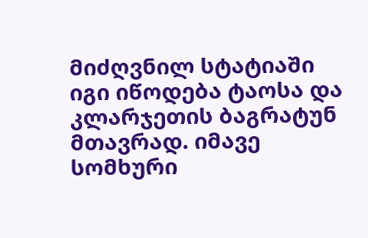მიძღვნილ სტატიაში იგი იწოდება ტაოსა და კლარჯეთის ბაგრატუნ მთავრად. იმავე სომხური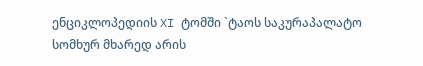ენციკლოპედიის XI ტომში `ტაოს საკურაპალატო სომხურ მხარედ არის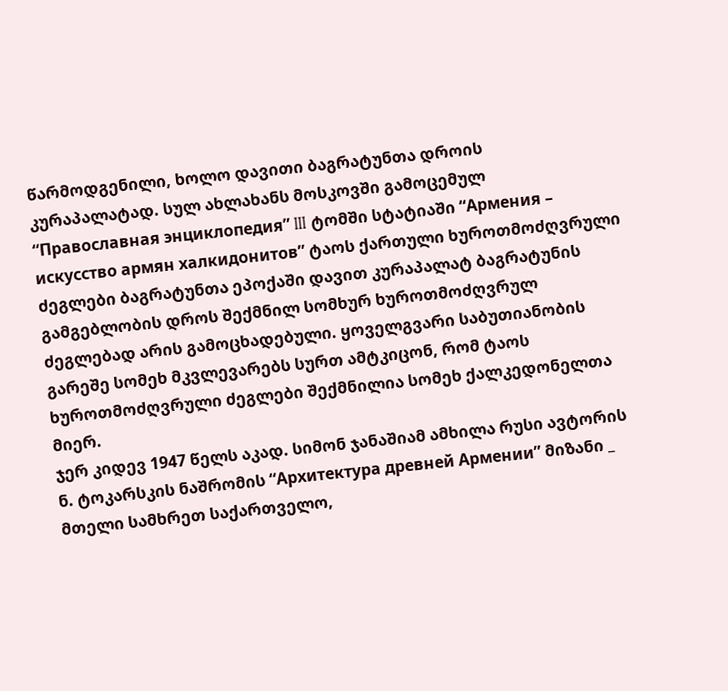წარმოდგენილი, ხოლო დავითი ბაგრატუნთა დროის კურაპალატად. სულ ახლახანს მოსკოვში გამოცემულ “Православная энциклопедия” III ტომში სტატიაში “Армения – искусство армян халкидонитов” ტაოს ქართული ხუროთმოძღვრული ძეგლები ბაგრატუნთა ეპოქაში დავით კურაპალატ ბაგრატუნის გამგებლობის დროს შექმნილ სომხურ ხუროთმოძღვრულ ძეგლებად არის გამოცხადებული. ყოველგვარი საბუთიანობის გარეშე სომეხ მკვლევარებს სურთ ამტკიცონ, რომ ტაოს ხუროთმოძღვრული ძეგლები შექმნილია სომეხ ქალკედონელთა მიერ.
ჯერ კიდევ 1947 წელს აკად. სიმონ ჯანაშიამ ამხილა რუსი ავტორის ნ. ტოკარსკის ნაშრომის “Архитектура древней Армении” მიზანი _ მთელი სამხრეთ საქართველო,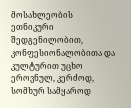მოსახლეობის ეთნიკური შედგენილობით, კონფესიონალობითა და კულტურით უცხო ეროვნულ, კერძოდ, სომხურ სამყაროდ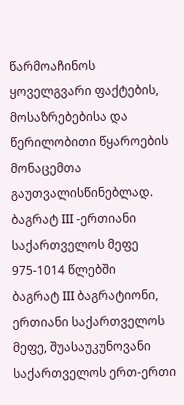წარმოაჩინოს ყოველგვარი ფაქტების, მოსაზრებებისა და წერილობითი წყაროების მონაცემთა გაუთვალისწინებლად.
ბაგრატ III -ერთიანი საქართველოს მეფე 975-1014 წლებში
ბაგრატ III ბაგრატიონი, ერთიანი საქართველოს მეფე, შუასაუკუნოვანი საქართველოს ერთ-ერთი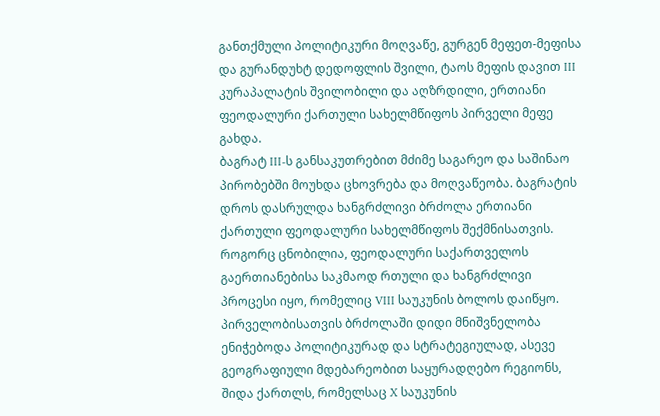განთქმული პოლიტიკური მოღვაწე, გურგენ მეფეთ-მეფისა და გურანდუხტ დედოფლის შვილი, ტაოს მეფის დავით III კურაპალატის შვილობილი და აღზრდილი, ერთიანი ფეოდალური ქართული სახელმწიფოს პირველი მეფე გახდა.
ბაგრატ III-ს განსაკუთრებით მძიმე საგარეო და საშინაო პირობებში მოუხდა ცხოვრება და მოღვაწეობა. ბაგრატის დროს დასრულდა ხანგრძლივი ბრძოლა ერთიანი ქართული ფეოდალური სახელმწიფოს შექმნისათვის.
როგორც ცნობილია, ფეოდალური საქართველოს გაერთიანებისა საკმაოდ რთული და ხანგრძლივი პროცესი იყო, რომელიც VIII საუკუნის ბოლოს დაიწყო. პირველობისათვის ბრძოლაში დიდი მნიშვნელობა ენიჭებოდა პოლიტიკურად და სტრატეგიულად, ასევე გეოგრაფიული მდებარეობით საყურადღებო რეგიონს, შიდა ქართლს, რომელსაც X საუკუნის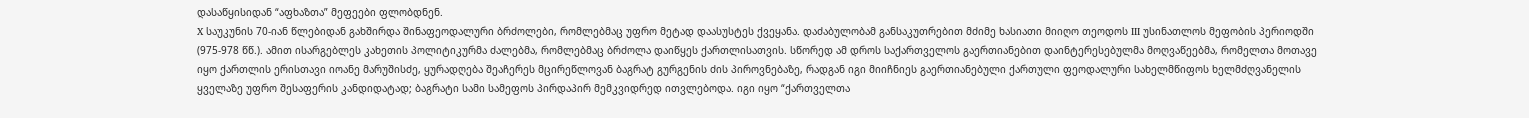დასაწყისიდან “აფხაზთა” მეფეები ფლობდნენ.
X საუკუნის 70-იან წლებიდან გახშირდა შინაფეოდალური ბრძოლები, რომლებმაც უფრო მეტად დაასუსტეს ქვეყანა. დაძაბულობამ განსაკუთრებით მძიმე ხასიათი მიიღო თეოდოს III უსინათლოს მეფობის პერიოდში (975-978 წწ.). ამით ისარგებლეს კახეთის პოლიტიკურმა ძალებმა, რომლებმაც ბრძოლა დაიწყეს ქართლისათვის. სწორედ ამ დროს საქართველოს გაერთიანებით დაინტერესებულმა მოღვაწეებმა, რომელთა მოთავე იყო ქართლის ერისთავი იოანე მარუშისძე, ყურადღება შეაჩერეს მცირეწლოვან ბაგრატ გურგენის ძის პიროვნებაზე, რადგან იგი მიიჩნიეს გაერთიანებული ქართული ფეოდალური სახელმწიფოს ხელმძღვანელის ყველაზე უფრო შესაფერის კანდიდატად; ბაგრატი სამი სამეფოს პირდაპირ მემკვიდრედ ითვლებოდა. იგი იყო “ქართველთა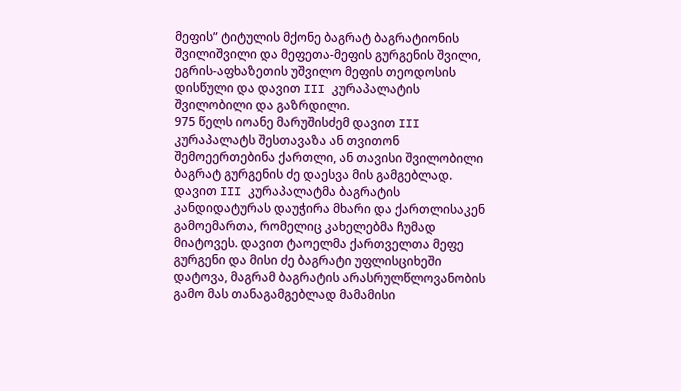მეფის” ტიტულის მქონე ბაგრატ ბაგრატიონის შვილიშვილი და მეფეთა-მეფის გურგენის შვილი, ეგრის-აფხაზეთის უშვილო მეფის თეოდოსის დისწული და დავით III კურაპალატის შვილობილი და გაზრდილი.
975 წელს იოანე მარუშისძემ დავით III კურაპალატს შესთავაზა ან თვითონ შემოეერთებინა ქართლი, ან თავისი შვილობილი ბაგრატ გურგენის ძე დაესვა მის გამგებლად. დავით III კურაპალატმა ბაგრატის კანდიდატურას დაუჭირა მხარი და ქართლისაკენ გამოემართა, რომელიც კახელებმა ჩუმად მიატოვეს. დავით ტაოელმა ქართველთა მეფე გურგენი და მისი ძე ბაგრატი უფლისციხეში დატოვა, მაგრამ ბაგრატის არასრულწლოვანობის გამო მას თანაგამგებლად მამამისი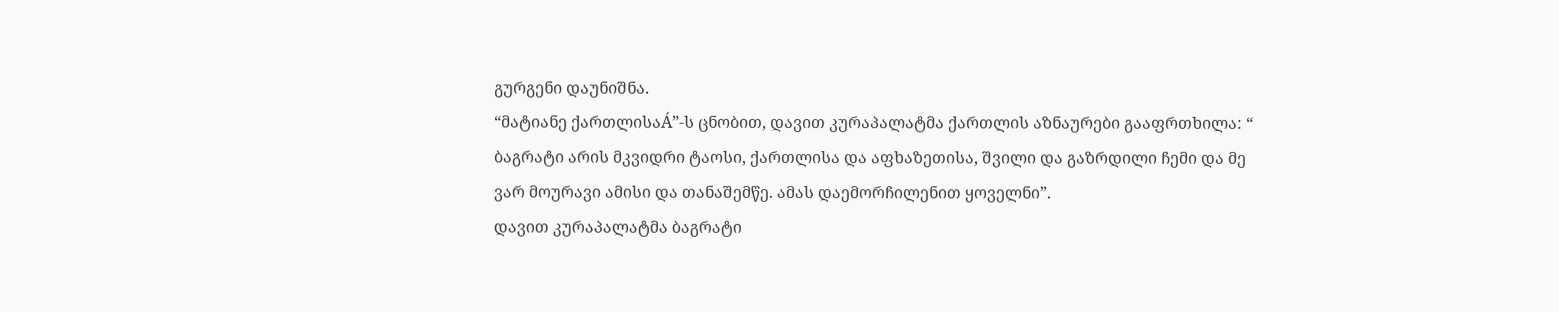გურგენი დაუნიშნა.
“მატიანე ქართლისაÁ”-ს ცნობით, დავით კურაპალატმა ქართლის აზნაურები გააფრთხილა: “ ბაგრატი არის მკვიდრი ტაოსი, ქართლისა და აფხაზეთისა, შვილი და გაზრდილი ჩემი და მე ვარ მოურავი ამისი და თანაშემწე. ამას დაემორჩილენით ყოველნი”.
დავით კურაპალატმა ბაგრატი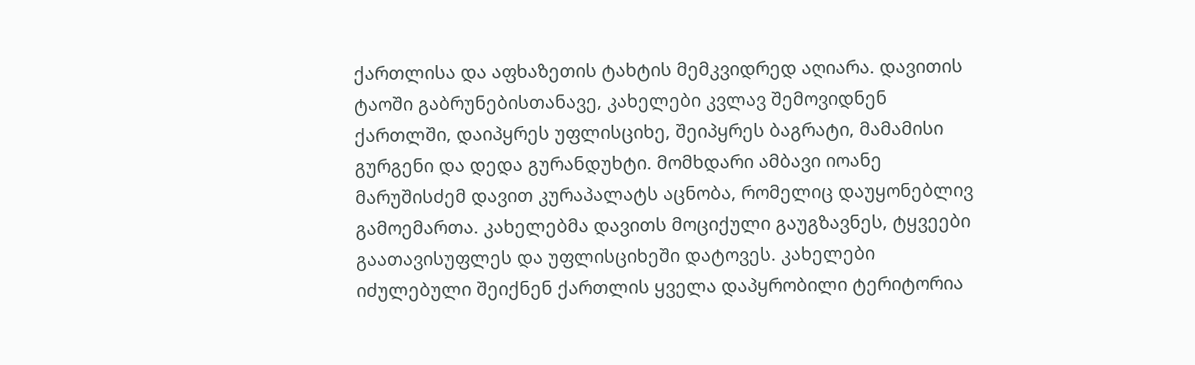ქართლისა და აფხაზეთის ტახტის მემკვიდრედ აღიარა. დავითის ტაოში გაბრუნებისთანავე, კახელები კვლავ შემოვიდნენ ქართლში, დაიპყრეს უფლისციხე, შეიპყრეს ბაგრატი, მამამისი გურგენი და დედა გურანდუხტი. მომხდარი ამბავი იოანე მარუშისძემ დავით კურაპალატს აცნობა, რომელიც დაუყონებლივ გამოემართა. კახელებმა დავითს მოციქული გაუგზავნეს, ტყვეები გაათავისუფლეს და უფლისციხეში დატოვეს. კახელები იძულებული შეიქნენ ქართლის ყველა დაპყრობილი ტერიტორია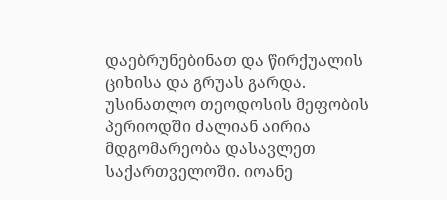დაებრუნებინათ და წირქუალის ციხისა და გრუას გარდა.
უსინათლო თეოდოსის მეფობის პერიოდში ძალიან აირია მდგომარეობა დასავლეთ საქართველოში. იოანე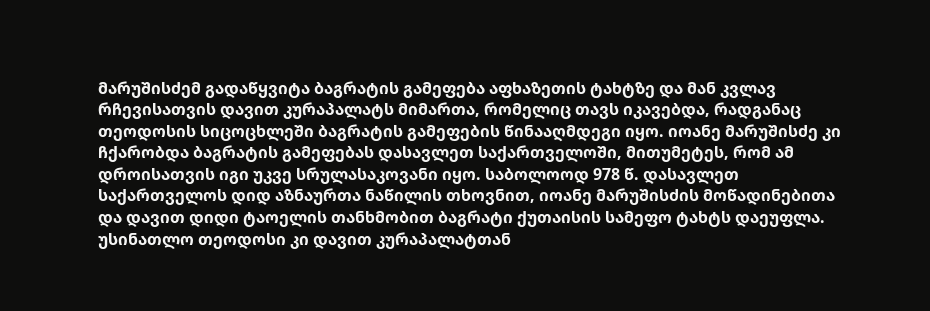მარუშისძემ გადაწყვიტა ბაგრატის გამეფება აფხაზეთის ტახტზე და მან კვლავ რჩევისათვის დავით კურაპალატს მიმართა, რომელიც თავს იკავებდა, რადგანაც თეოდოსის სიცოცხლეში ბაგრატის გამეფების წინააღმდეგი იყო. იოანე მარუშისძე კი ჩქარობდა ბაგრატის გამეფებას დასავლეთ საქართველოში, მითუმეტეს, რომ ამ დროისათვის იგი უკვე სრულასაკოვანი იყო. საბოლოოდ 978 წ. დასავლეთ საქართველოს დიდ აზნაურთა ნაწილის თხოვნით, იოანე მარუშისძის მოწადინებითა და დავით დიდი ტაოელის თანხმობით ბაგრატი ქუთაისის სამეფო ტახტს დაეუფლა. უსინათლო თეოდოსი კი დავით კურაპალატთან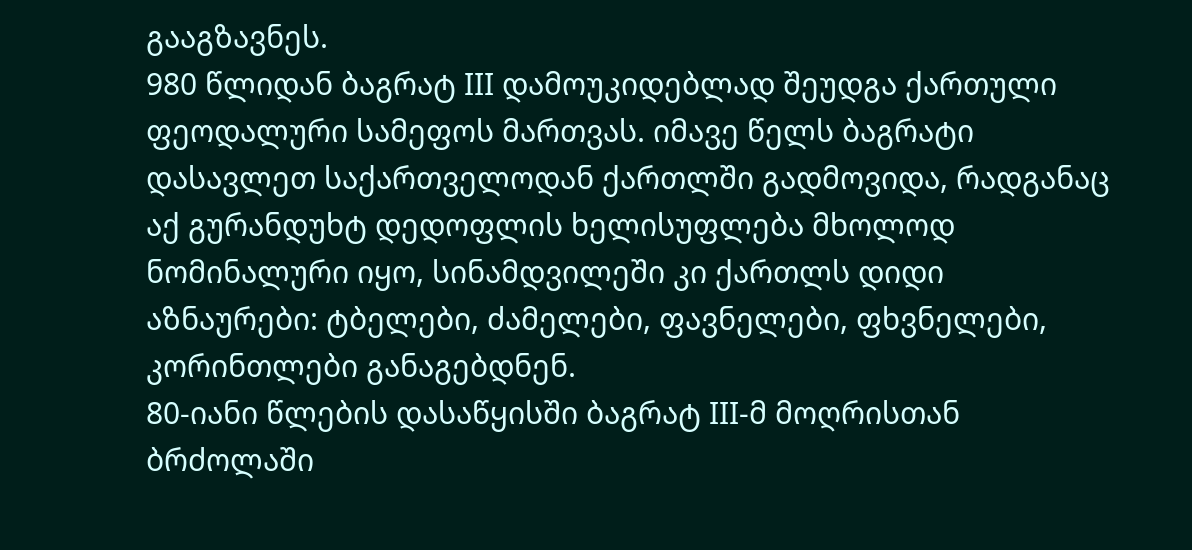გააგზავნეს.
980 წლიდან ბაგრატ III დამოუკიდებლად შეუდგა ქართული ფეოდალური სამეფოს მართვას. იმავე წელს ბაგრატი დასავლეთ საქართველოდან ქართლში გადმოვიდა, რადგანაც აქ გურანდუხტ დედოფლის ხელისუფლება მხოლოდ ნომინალური იყო, სინამდვილეში კი ქართლს დიდი აზნაურები: ტბელები, ძამელები, ფავნელები, ფხვნელები, კორინთლები განაგებდნენ.
80-იანი წლების დასაწყისში ბაგრატ III-მ მოღრისთან ბრძოლაში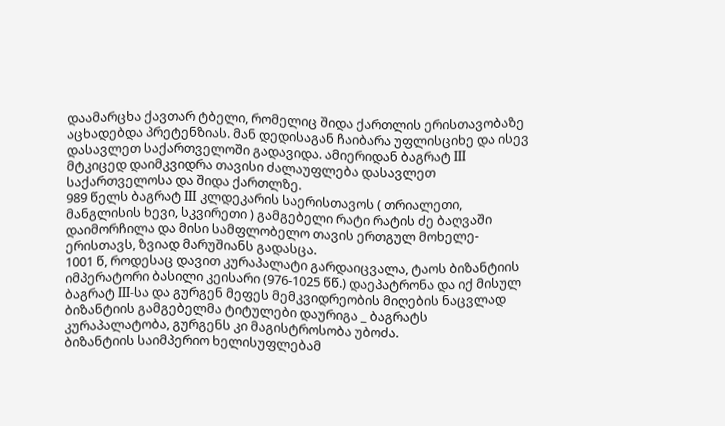დაამარცხა ქავთარ ტბელი, რომელიც შიდა ქართლის ერისთავობაზე აცხადებდა პრეტენზიას. მან დედისაგან ჩაიბარა უფლისციხე და ისევ დასავლეთ საქართველოში გადავიდა. ამიერიდან ბაგრატ III მტკიცედ დაიმკვიდრა თავისი ძალაუფლება დასავლეთ საქართველოსა და შიდა ქართლზე.
989 წელს ბაგრატ III კლდეკარის საერისთავოს ( თრიალეთი, მანგლისის ხევი, სკვირეთი ) გამგებელი რატი რატის ძე ბაღვაში დაიმორჩილა და მისი სამფლობელო თავის ერთგულ მოხელე-ერისთავს, ზვიად მარუშიანს გადასცა.
1001 წ, როდესაც დავით კურაპალატი გარდაიცვალა, ტაოს ბიზანტიის იმპერატორი ბასილი კეისარი (976-1025 წწ.) დაეპატრონა და იქ მისულ ბაგრატ III-სა და გურგენ მეფეს მემკვიდრეობის მიღების ნაცვლად ბიზანტიის გამგებელმა ტიტულები დაურიგა _ ბაგრატს კურაპალატობა, გურგენს კი მაგისტროსობა უბოძა.
ბიზანტიის საიმპერიო ხელისუფლებამ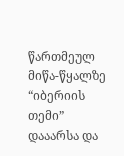წართმეულ მიწა-წყალზე “იბერიის თემი” დააარსა და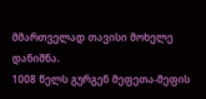მმართველად თავისი მოხელე დანიშნა.
1008 წელს გურგენ მეფეთა-მეფის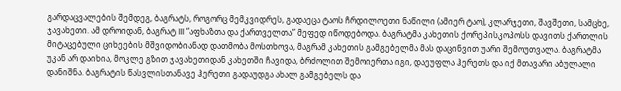გარდაცვალების შემდეგ, ბაგრატს, როგორც მემკვიდრეს, გადაეცა ტაოს ჩრდილოეთი ნაწილი (ამიერ ტაო), კლარჯეთი, შავშეთი, სამცხე, ჯავახეთი. ამ დროიდან, ბაგრატ III “აფხაზთა და ქართველთა” მეფედ იწოდებოდა. ბაგრატმა კახეთის ქორეპისკოპოსს დავითს ქართლის მიტაცებული ციხეების მშვიდობიანად დათმობა მოსთხოვა, მაგრამ კახეთის გამგებელმა მას დაცინვით უარი შემოუთვალა. ბაგრატმა უკან არ დაიხია, მოკლე გზით ჯავახეთიდან კახეთში ჩავიდა, ბრძოლით შემოიერთა იგი, დაეუფლა ჰერეთს და იქ მთავარი აბულალი დანიშნა. ბაგრატის წასვლისთანავე ჰერეთი გადაუდგა ახალ გამგებელს და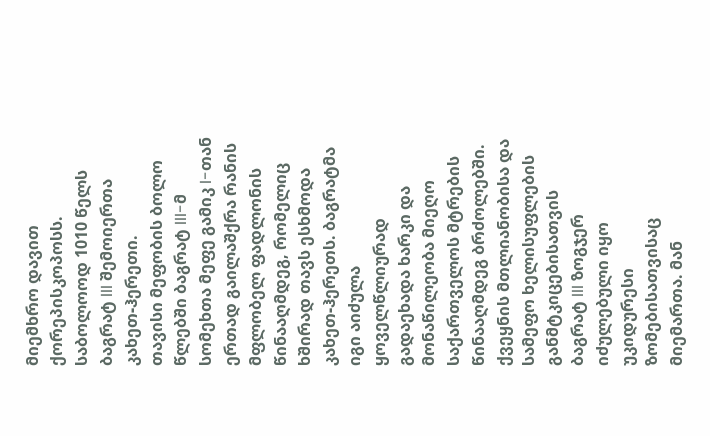მიემხრო დავით ქორეპისკოპოსს. საბოლოოდ 1010 წელს ბაგრატ III შემოიერთა კახეთ-ჰერეთი.
თავისი მეფობის ბოლო წლებში ბაგრატ III-მ სომეხთა მეფე გამიკ I-თან ერთად გაილაშქრა რანის მფლობელ ფადლონის წინააღმდეგ, რომელიც ხშირად თავს ესხმოდა კახეთ-ჰერეთს. ბაგრატმა იგი აიძულა ყოველწლიურად გადაეხადა ხარკი და მონაწილეობა მიეღო საქართველოს მტრების წინააღმდეგ ბრძოლებში.
ქვეყნის მთლიანობისა და სამეფო ხელისუფლების განმტკიცებისათვის ბაგრატ III ზოგჯერ იძულებული იყო უკიდურესი ზომებისათვისაც მიემართა. მან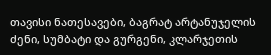თავისი ნათესავები, ბაგრატ არტანუჯელის ძენი, სუმბატი და გურგენი, კლარჯეთის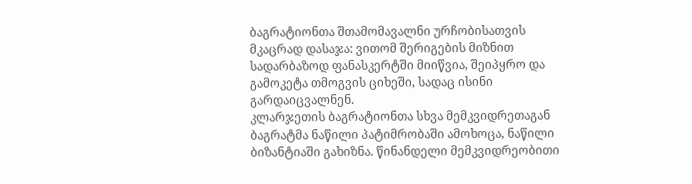ბაგრატიონთა შთამომავალნი ურჩობისათვის მკაცრად დასაჯა: ვითომ შერიგების მიზნით სადარბაზოდ ფანასკერტში მიიწვია, შეიპყრო და გამოკეტა თმოგვის ციხეში, სადაც ისინი გარდაიცვალნენ.
კლარჯეთის ბაგრატიონთა სხვა მემკვიდრეთაგან ბაგრატმა ნაწილი პატიმრობაში ამოხოცა, ნაწილი ბიზანტიაში გახიზნა. წინანდელი მემკვიდრეობითი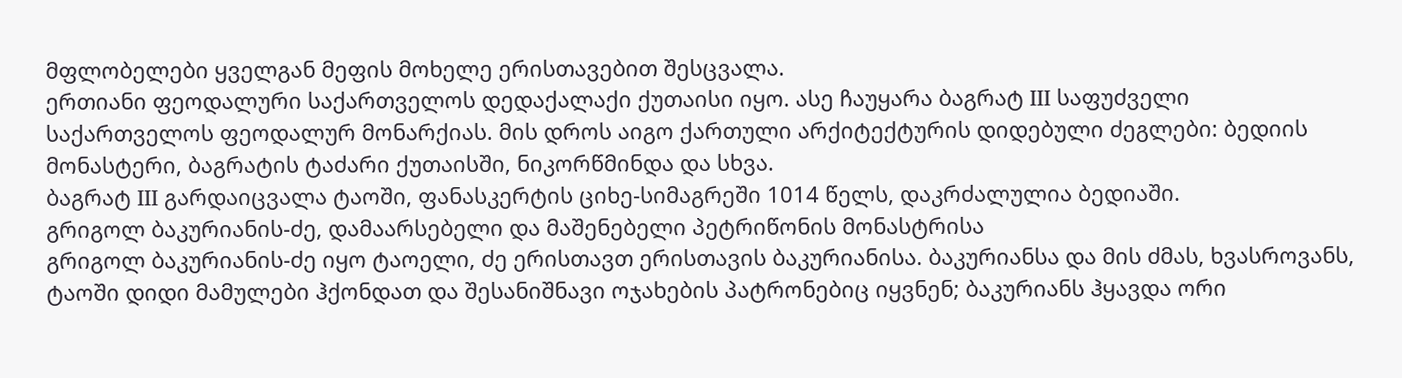მფლობელები ყველგან მეფის მოხელე ერისთავებით შესცვალა.
ერთიანი ფეოდალური საქართველოს დედაქალაქი ქუთაისი იყო. ასე ჩაუყარა ბაგრატ III საფუძველი საქართველოს ფეოდალურ მონარქიას. მის დროს აიგო ქართული არქიტექტურის დიდებული ძეგლები: ბედიის მონასტერი, ბაგრატის ტაძარი ქუთაისში, ნიკორწმინდა და სხვა.
ბაგრატ III გარდაიცვალა ტაოში, ფანასკერტის ციხე-სიმაგრეში 1014 წელს, დაკრძალულია ბედიაში.
გრიგოლ ბაკურიანის-ძე, დამაარსებელი და მაშენებელი პეტრიწონის მონასტრისა
გრიგოლ ბაკურიანის-ძე იყო ტაოელი, ძე ერისთავთ ერისთავის ბაკურიანისა. ბაკურიანსა და მის ძმას, ხვასროვანს, ტაოში დიდი მამულები ჰქონდათ და შესანიშნავი ოჯახების პატრონებიც იყვნენ; ბაკურიანს ჰყავდა ორი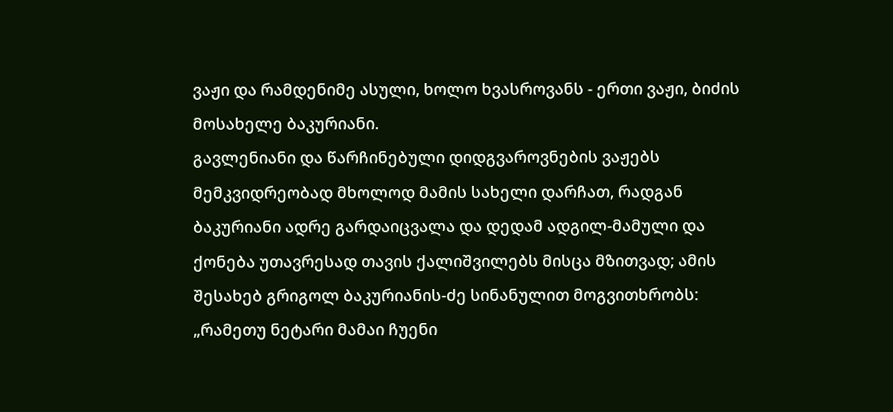ვაჟი და რამდენიმე ასული, ხოლო ხვასროვანს - ერთი ვაჟი, ბიძის მოსახელე ბაკურიანი.
გავლენიანი და წარჩინებული დიდგვაროვნების ვაჟებს მემკვიდრეობად მხოლოდ მამის სახელი დარჩათ, რადგან ბაკურიანი ადრე გარდაიცვალა და დედამ ადგილ-მამული და ქონება უთავრესად თავის ქალიშვილებს მისცა მზითვად; ამის შესახებ გრიგოლ ბაკურიანის-ძე სინანულით მოგვითხრობს: „რამეთუ ნეტარი მამაი ჩუენი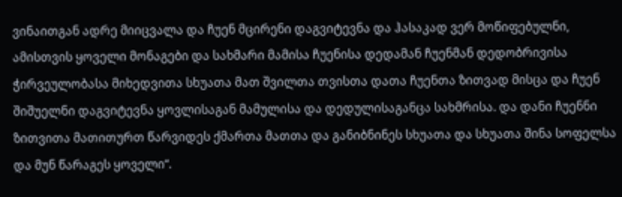ვინაითგან ადრე მიიცვალა და ჩუენ მცირენი დაგვიტევნა და ჰასაკად ვერ მოწიფებულნი, ამისთვის ყოველი მონაგები და სახმარი მამისა ჩუენისა დედამან ჩუენმან დედობრივისა ჭირვეულობასა მიხედვითა სხუათა მათ შვილთა თვისთა დათა ჩუენთა ზითვად მისცა და ჩუენ შიშუელნი დაგვიტევნა ყოვლისაგან მამულისა და დედულისაგანცა სახმრისა. და დანი ჩუენნი ზითვითა მათითურთ წარვიდეს ქმართა მათთა და განიბნინეს სხუათა და სხუათა შინა სოფელსა და მუნ წარაგეს ყოველი“.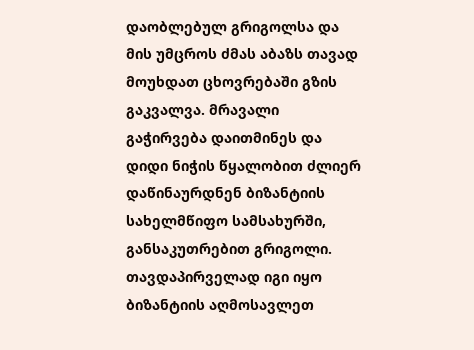დაობლებულ გრიგოლსა და მის უმცროს ძმას აბაზს თავად მოუხდათ ცხოვრებაში გზის გაკვალვა. მრავალი გაჭირვება დაითმინეს და დიდი ნიჭის წყალობით ძლიერ დაწინაურდნენ ბიზანტიის სახელმწიფო სამსახურში, განსაკუთრებით გრიგოლი. თავდაპირველად იგი იყო ბიზანტიის აღმოსავლეთ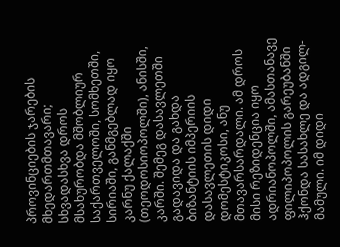პროვინციების ჯარების მხედართმთავარი; სხვადასხვა დროს მსახურობდა მშობლიურ საქართველოში, სომხეთში, სირიაში, განმგებლად იყო კარნუ ქალაქში (თეოდოსიოპოლში), ანისში, კარში. შემეგ დასავლეთში გადავიდა და გახდა ბიზანტიის იმპერიის დასავლეთის დიდი დომესტიკოსი, ანუ მთავარსარდალი. ამ დროს მისი რეზიდენცია იყო ადრიანოპოლში, ამასთანავე ფილიპოპოლის გარეუბანში ჰქონდა სასახლე და ადგილ-მამული. იმ დიდი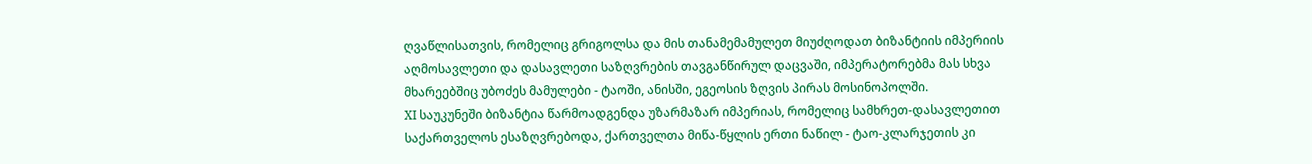ღვაწლისათვის, რომელიც გრიგოლსა და მის თანამემამულეთ მიუძღოდათ ბიზანტიის იმპერიის აღმოსავლეთი და დასავლეთი საზღვრების თავგანწირულ დაცვაში, იმპერატორებმა მას სხვა მხარეებშიც უბოძეს მამულები - ტაოში, ანისში, ეგეოსის ზღვის პირას მოსინოპოლში.
XI საუკუნეში ბიზანტია წარმოადგენდა უზარმაზარ იმპერიას, რომელიც სამხრეთ-დასავლეთით საქართველოს ესაზღვრებოდა, ქართველთა მიწა-წყლის ერთი ნაწილ - ტაო-კლარჯეთის კი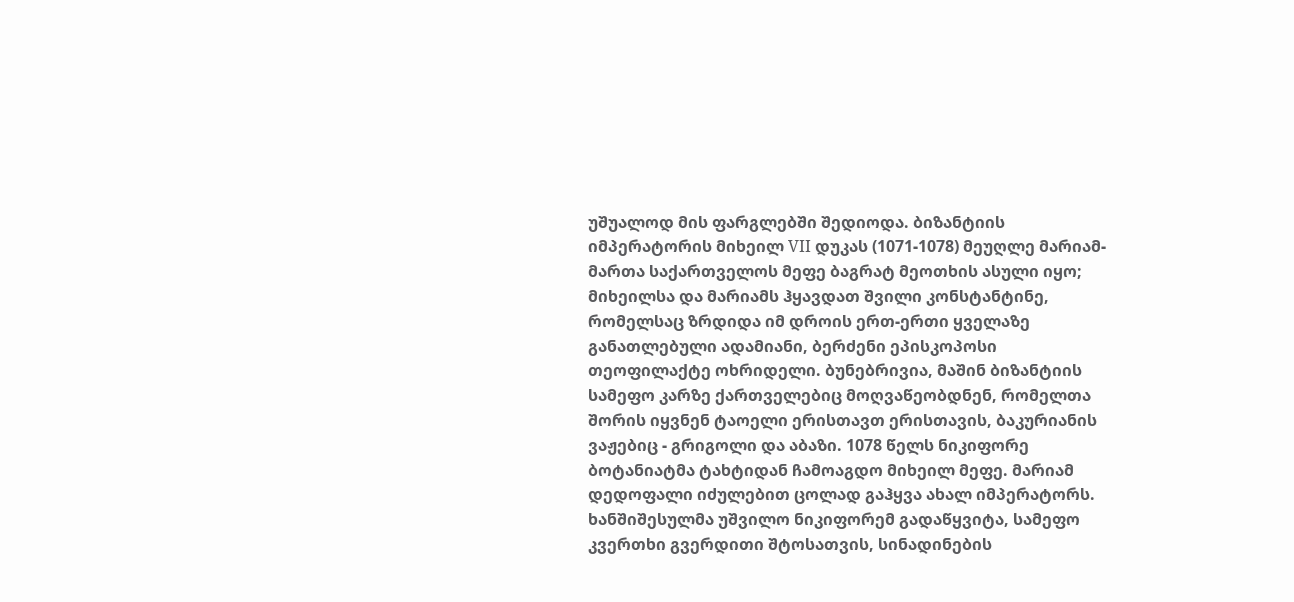უშუალოდ მის ფარგლებში შედიოდა. ბიზანტიის იმპერატორის მიხეილ VII დუკას (1071-1078) მეუღლე მარიამ-მართა საქართველოს მეფე ბაგრატ მეოთხის ასული იყო; მიხეილსა და მარიამს ჰყავდათ შვილი კონსტანტინე, რომელსაც ზრდიდა იმ დროის ერთ-ერთი ყველაზე განათლებული ადამიანი, ბერძენი ეპისკოპოსი თეოფილაქტე ოხრიდელი. ბუნებრივია, მაშინ ბიზანტიის სამეფო კარზე ქართველებიც მოღვაწეობდნენ, რომელთა შორის იყვნენ ტაოელი ერისთავთ ერისთავის, ბაკურიანის ვაჟებიც - გრიგოლი და აბაზი. 1078 წელს ნიკიფორე ბოტანიატმა ტახტიდან ჩამოაგდო მიხეილ მეფე. მარიამ დედოფალი იძულებით ცოლად გაჰყვა ახალ იმპერატორს. ხანშიშესულმა უშვილო ნიკიფორემ გადაწყვიტა, სამეფო კვერთხი გვერდითი შტოსათვის, სინადინების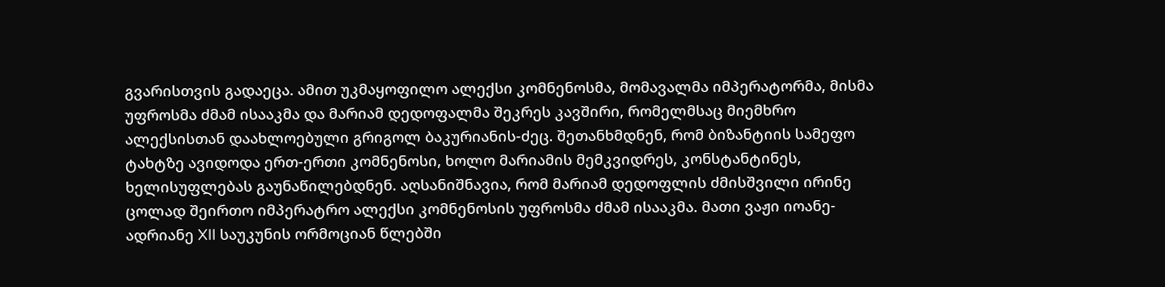გვარისთვის გადაეცა. ამით უკმაყოფილო ალექსი კომნენოსმა, მომავალმა იმპერატორმა, მისმა უფროსმა ძმამ ისააკმა და მარიამ დედოფალმა შეკრეს კავშირი, რომელმსაც მიემხრო ალექსისთან დაახლოებული გრიგოლ ბაკურიანის-ძეც. შეთანხმდნენ, რომ ბიზანტიის სამეფო ტახტზე ავიდოდა ერთ-ერთი კომნენოსი, ხოლო მარიამის მემკვიდრეს, კონსტანტინეს, ხელისუფლებას გაუნაწილებდნენ. აღსანიშნავია, რომ მარიამ დედოფლის ძმისშვილი ირინე ცოლად შეირთო იმპერატრო ალექსი კომნენოსის უფროსმა ძმამ ისააკმა. მათი ვაჟი იოანე-ადრიანე XII საუკუნის ორმოციან წლებში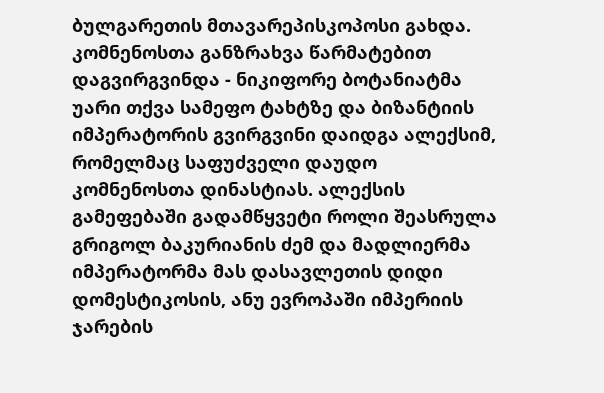ბულგარეთის მთავარეპისკოპოსი გახდა.
კომნენოსთა განზრახვა წარმატებით დაგვირგვინდა - ნიკიფორე ბოტანიატმა უარი თქვა სამეფო ტახტზე და ბიზანტიის იმპერატორის გვირგვინი დაიდგა ალექსიმ, რომელმაც საფუძველი დაუდო კომნენოსთა დინასტიას. ალექსის გამეფებაში გადამწყვეტი როლი შეასრულა გრიგოლ ბაკურიანის ძემ და მადლიერმა იმპერატორმა მას დასავლეთის დიდი დომესტიკოსის, ანუ ევროპაში იმპერიის ჯარების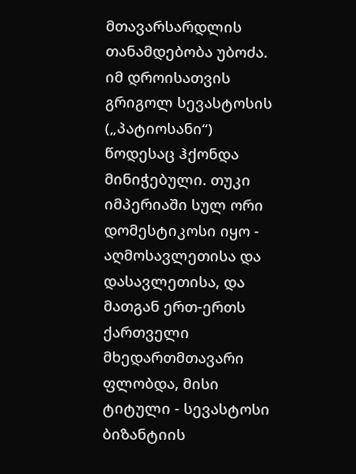მთავარსარდლის თანამდებობა უბოძა. იმ დროისათვის გრიგოლ სევასტოსის („პატიოსანი“) წოდესაც ჰქონდა მინიჭებული. თუკი იმპერიაში სულ ორი დომესტიკოსი იყო - აღმოსავლეთისა და დასავლეთისა, და მათგან ერთ-ერთს ქართველი მხედართმთავარი ფლობდა, მისი ტიტული - სევასტოსი ბიზანტიის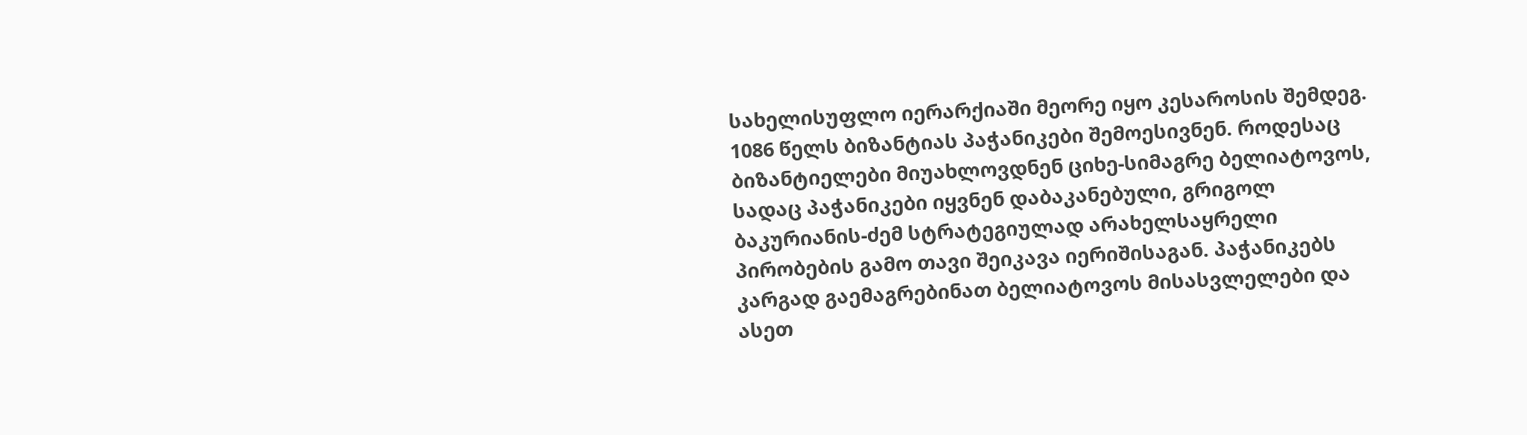სახელისუფლო იერარქიაში მეორე იყო კესაროსის შემდეგ.
1086 წელს ბიზანტიას პაჭანიკები შემოესივნენ. როდესაც ბიზანტიელები მიუახლოვდნენ ციხე-სიმაგრე ბელიატოვოს, სადაც პაჭანიკები იყვნენ დაბაკანებული, გრიგოლ ბაკურიანის-ძემ სტრატეგიულად არახელსაყრელი პირობების გამო თავი შეიკავა იერიშისაგან. პაჭანიკებს კარგად გაემაგრებინათ ბელიატოვოს მისასვლელები და ასეთ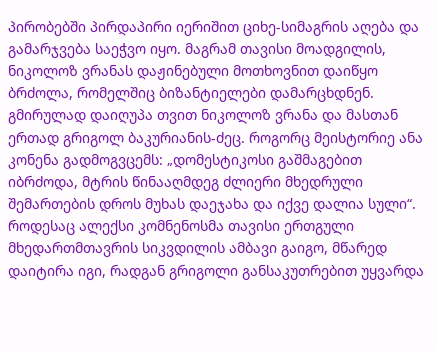პირობებში პირდაპირი იერიშით ციხე-სიმაგრის აღება და გამარჯვება საეჭვო იყო. მაგრამ თავისი მოადგილის, ნიკოლოზ ვრანას დაჟინებული მოთხოვნით დაიწყო ბრძოლა, რომელშიც ბიზანტიელები დამარცხდნენ. გმირულად დაიღუპა თვით ნიკოლოზ ვრანა და მასთან ერთად გრიგოლ ბაკურიანის-ძეც. როგორც მეისტორიე ანა კონენა გადმოგვცემს: „დომესტიკოსი გაშმაგებით იბრძოდა, მტრის წინააღმდეგ ძლიერი მხედრული შემართების დროს მუხას დაეჯახა და იქვე დალია სული“.
როდესაც ალექსი კომნენოსმა თავისი ერთგული მხედართმთავრის სიკვდილის ამბავი გაიგო, მწარედ დაიტირა იგი, რადგან გრიგოლი განსაკუთრებით უყვარდა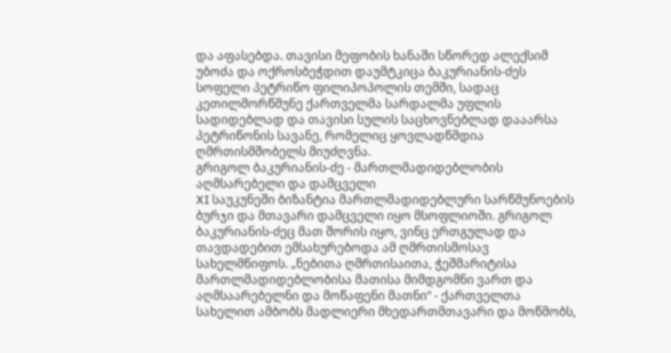და აფასებდა. თავისი მეფობის ხანაში სწორედ ალექსიმ უბოძა და ოქროსბეჭდით დაუმტკიცა ბაკურიანის-ძეს სოფელი პეტრიწო ფილიპოპოლის თემში, სადაც კეთილმორწმუნე ქართველმა სარდალმა უფლის სადიდებლად და თავისი სულის საცხოვნებლად დააარსა პეტრიწონის სავანე, რომელიც ყოვლადწმდია ღმრთისმშობელს მიუძღვნა.
გრიგოლ ბაკურიანის-ძე - მართლმადიდებლობის აღმსარებელი და დამცველი
XI საუკუნეში ბიზანტია მართლმადიდებლური სარწმუნოების ბურჯი და მთავარი დამცველი იყო მსოფლიოში. გრიგოლ ბაკურიანის-ძეც მათ შორის იყო, ვინც ერთგულად და თავდადებით ემსახურებოდა ამ ღმრთისმოსავ სახელმწიფოს. „ნებითა ღმრთისაითა, ჭეშმარიტისა მართლმადიდებლობისა მათისა მიმდგომნი ვართ და აღმსაარებელნი და მოწაფენი მათნი“ - ქართველთა სახელით ამბობს მადლიერი მხედართმთავარი და მოწმობს,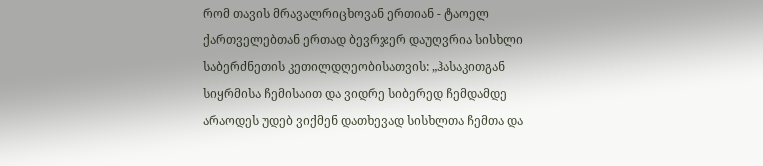რომ თავის მრავალრიცხოვან ერთიან - ტაოელ ქართველებთან ერთად ბევრჯერ დაუღვრია სისხლი საბერძნეთის კეთილდღეობისათვის: „ჰასაკითგან სიყრმისა ჩემისაით და ვიდრე სიბერედ ჩემდამდე არაოდეს უდებ ვიქმენ დათხევად სისხლთა ჩემთა და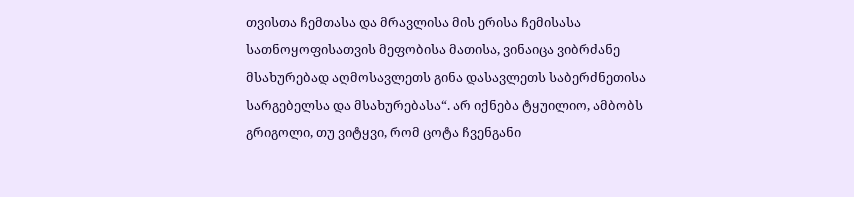თვისთა ჩემთასა და მრავლისა მის ერისა ჩემისასა სათნოყოფისათვის მეფობისა მათისა, ვინაიცა ვიბრძანე მსახურებად აღმოსავლეთს გინა დასავლეთს საბერძნეთისა სარგებელსა და მსახურებასა“. არ იქნება ტყუილიო, ამბობს გრიგოლი, თუ ვიტყვი, რომ ცოტა ჩვენგანი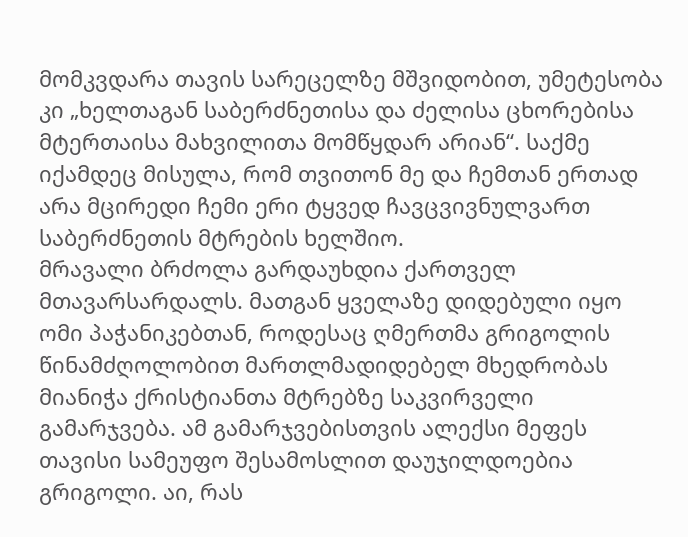მომკვდარა თავის სარეცელზე მშვიდობით, უმეტესობა კი „ხელთაგან საბერძნეთისა და ძელისა ცხორებისა მტერთაისა მახვილითა მომწყდარ არიან“. საქმე იქამდეც მისულა, რომ თვითონ მე და ჩემთან ერთად არა მცირედი ჩემი ერი ტყვედ ჩავცვივნულვართ საბერძნეთის მტრების ხელშიო.
მრავალი ბრძოლა გარდაუხდია ქართველ მთავარსარდალს. მათგან ყველაზე დიდებული იყო ომი პაჭანიკებთან, როდესაც ღმერთმა გრიგოლის წინამძღოლობით მართლმადიდებელ მხედრობას მიანიჭა ქრისტიანთა მტრებზე საკვირველი გამარჯვება. ამ გამარჯვებისთვის ალექსი მეფეს თავისი სამეუფო შესამოსლით დაუჯილდოებია გრიგოლი. აი, რას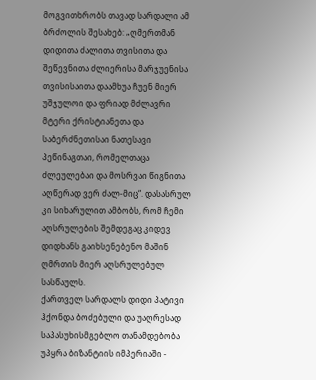მოგვითხრობს თავად სარდალი ამ ბრძოლის შესახებ: „ღმერთმან დიდითა ძალითა თვისითა და შეწევნითა ძლიერისა მარჯუენისა თვისისაითა დაამხუა ჩუენ მიერ უშჯულოი და ფრიად მძლავრი მტერი ქრისტიანეთა და საბერძნეთისაი ნათესავი პეწინაგთაი, რომელთაცა ძლეულებაი და მოსრვაი წიგნითა აღწერად ვერ ძალ-მიც“. დასასრულ კი სიხარულით ამბობს, რომ ჩემი აღსრულების შემდეგაც კიდევ დიდხანს გაიხსენებენო მაშინ ღმრთის მიერ აღსრულებულ სასწაულს.
ქართველ სარდალს დიდი პატივი ჰქონდა ბოძებული და უაღრესად საპასუხისმგებლო თანამდებობა უპყრა ბიზანტიის იმპერიაში -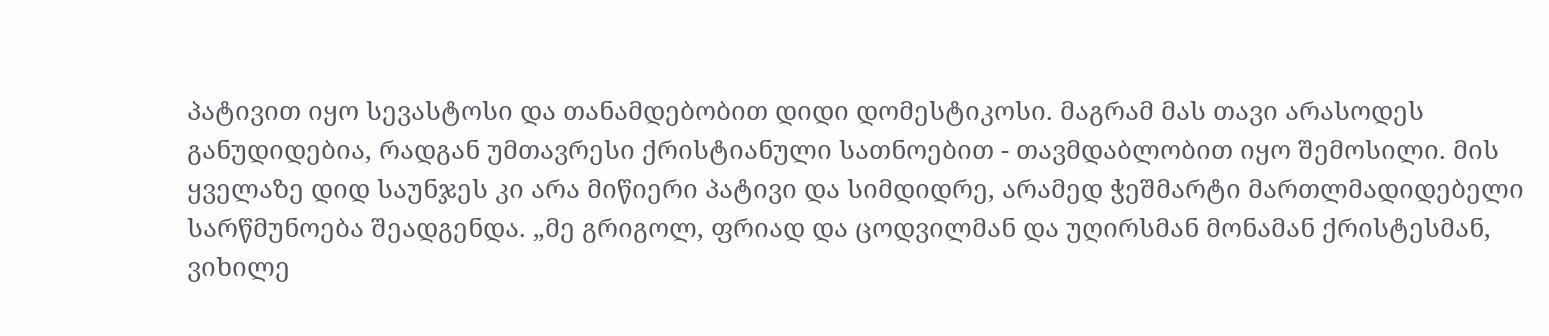პატივით იყო სევასტოსი და თანამდებობით დიდი დომესტიკოსი. მაგრამ მას თავი არასოდეს განუდიდებია, რადგან უმთავრესი ქრისტიანული სათნოებით - თავმდაბლობით იყო შემოსილი. მის ყველაზე დიდ საუნჯეს კი არა მიწიერი პატივი და სიმდიდრე, არამედ ჭეშმარტი მართლმადიდებელი სარწმუნოება შეადგენდა. „მე გრიგოლ, ფრიად და ცოდვილმან და უღირსმან მონამან ქრისტესმან, ვიხილე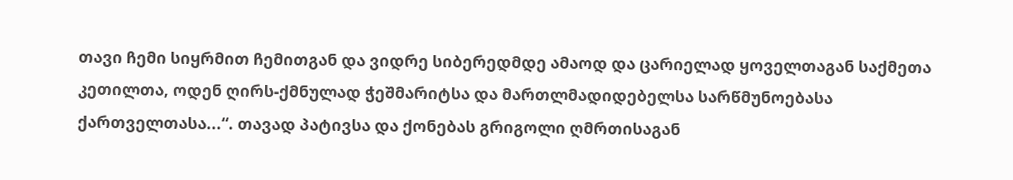თავი ჩემი სიყრმით ჩემითგან და ვიდრე სიბერედმდე ამაოდ და ცარიელად ყოველთაგან საქმეთა კეთილთა, ოდენ ღირს-ქმნულად ჭეშმარიტსა და მართლმადიდებელსა სარწმუნოებასა ქართველთასა...“. თავად პატივსა და ქონებას გრიგოლი ღმრთისაგან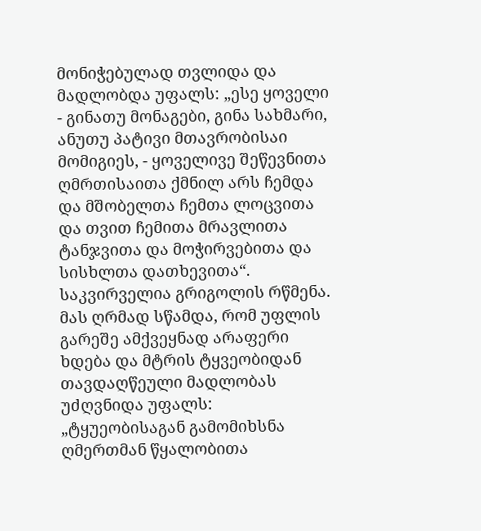მონიჭებულად თვლიდა და მადლობდა უფალს: „ესე ყოველი - გინათუ მონაგები, გინა სახმარი, ანუთუ პატივი მთავრობისაი მომიგიეს, - ყოველივე შეწევნითა ღმრთისაითა ქმნილ არს ჩემდა და მშობელთა ჩემთა ლოცვითა და თვით ჩემითა მრავლითა ტანჯვითა და მოჭირვებითა და სისხლთა დათხევითა“.
საკვირველია გრიგოლის რწმენა. მას ღრმად სწამდა, რომ უფლის გარეშე ამქვეყნად არაფერი ხდება და მტრის ტყვეობიდან თავდაღწეული მადლობას უძღვნიდა უფალს: „ტყუეობისაგან გამომიხსნა ღმერთმან წყალობითა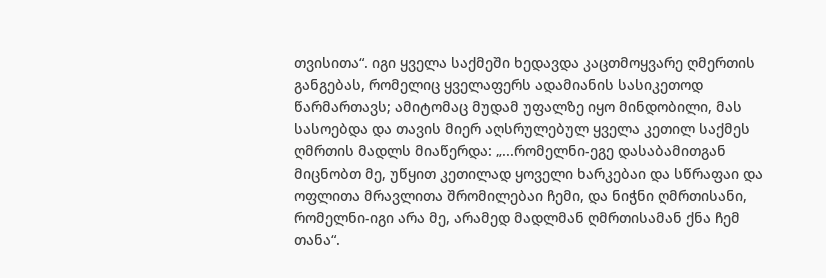თვისითა“. იგი ყველა საქმეში ხედავდა კაცთმოყვარე ღმერთის განგებას, რომელიც ყველაფერს ადამიანის სასიკეთოდ წარმართავს; ამიტომაც მუდამ უფალზე იყო მინდობილი, მას სასოებდა და თავის მიერ აღსრულებულ ყველა კეთილ საქმეს ღმრთის მადლს მიაწერდა: „...რომელნი-ეგე დასაბამითგან მიცნობთ მე, უწყით კეთილად ყოველი ხარკებაი და სწრაფაი და ოფლითა მრავლითა შრომილებაი ჩემი, და ნიჭნი ღმრთისანი, რომელნი-იგი არა მე, არამედ მადლმან ღმრთისამან ქნა ჩემ თანა“.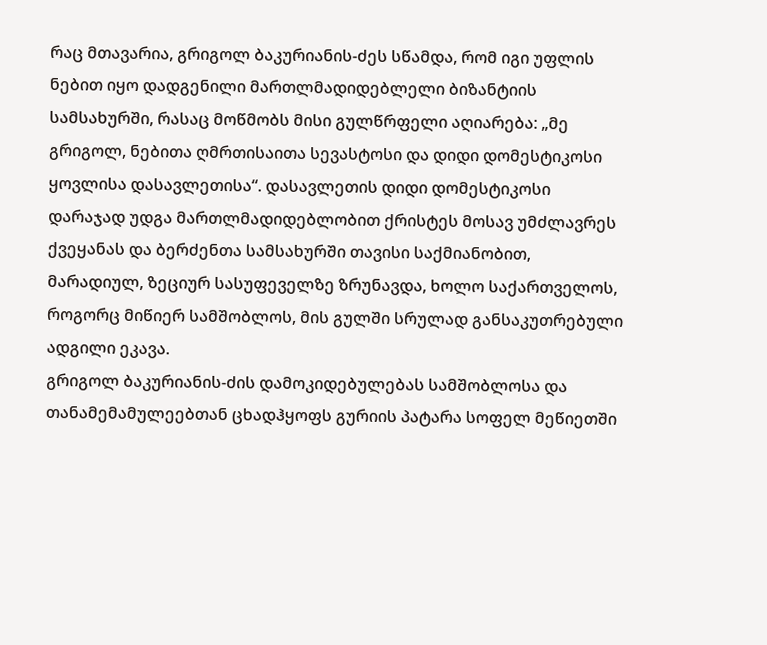რაც მთავარია, გრიგოლ ბაკურიანის-ძეს სწამდა, რომ იგი უფლის ნებით იყო დადგენილი მართლმადიდებლელი ბიზანტიის სამსახურში, რასაც მოწმობს მისი გულწრფელი აღიარება: „მე გრიგოლ, ნებითა ღმრთისაითა სევასტოსი და დიდი დომესტიკოსი ყოვლისა დასავლეთისა“. დასავლეთის დიდი დომესტიკოსი დარაჯად უდგა მართლმადიდებლობით ქრისტეს მოსავ უმძლავრეს ქვეყანას და ბერძენთა სამსახურში თავისი საქმიანობით, მარადიულ, ზეციურ სასუფეველზე ზრუნავდა, ხოლო საქართველოს, როგორც მიწიერ სამშობლოს, მის გულში სრულად განსაკუთრებული ადგილი ეკავა.
გრიგოლ ბაკურიანის-ძის დამოკიდებულებას სამშობლოსა და თანამემამულეებთან ცხადჰყოფს გურიის პატარა სოფელ მეწიეთში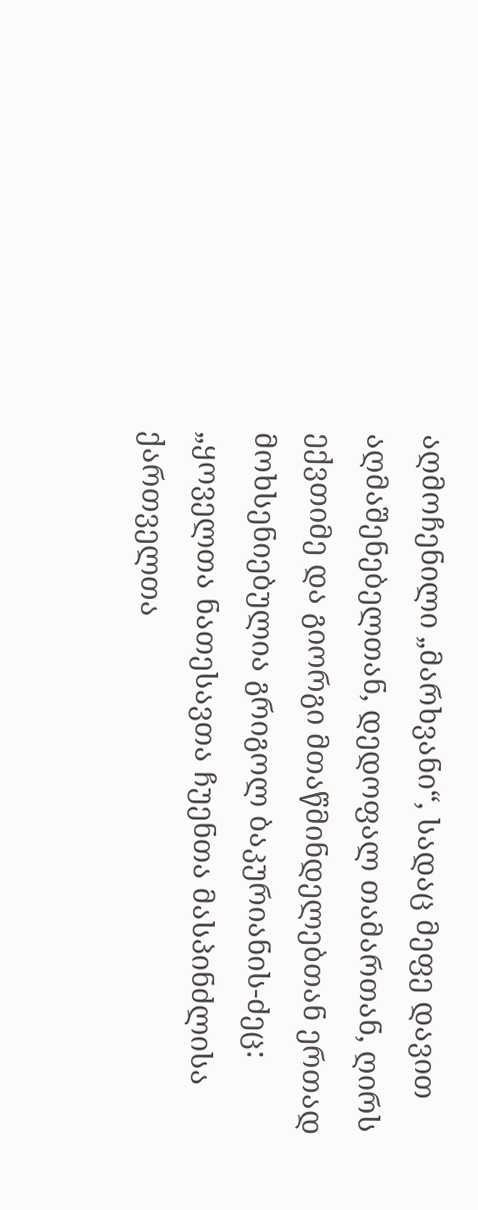აღმოჩენილი „მარხვანი“, სადაც მეფე დავით აღმაშენებელთან, დედოფალ თამართან, ღირს ექვთიმე და გიორგი მთაწმინდელებთან ერთად მოხსენიებულია გრიგოლ ბაკურიანის-ძეც: „ყოველთა ნათესავთა ჩუენთა მასპინძლისა ქართველთა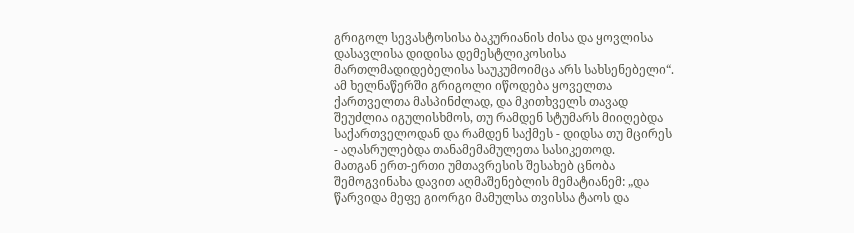გრიგოლ სევასტოსისა ბაკურიანის ძისა და ყოვლისა დასავლისა დიდისა დემესტლიკოსისა მართლმადიდებელისა საუკუმოიმცა არს სახსენებელი“. ამ ხელნაწერში გრიგოლი იწოდება ყოველთა ქართველთა მასპინძლად, და მკითხველს თავად შეუძლია იგულისხმოს, თუ რამდენ სტუმარს მიიღებდა საქართველოდან და რამდენ საქმეს - დიდსა თუ მცირეს - აღასრულებდა თანამემამულეთა სასიკეთოდ.
მათგან ერთ-ერთი უმთავრესის შესახებ ცნობა შემოგვინახა დავით აღმაშენებლის მემატიანემ: „და წარვიდა მეფე გიორგი მამულსა თვისსა ტაოს და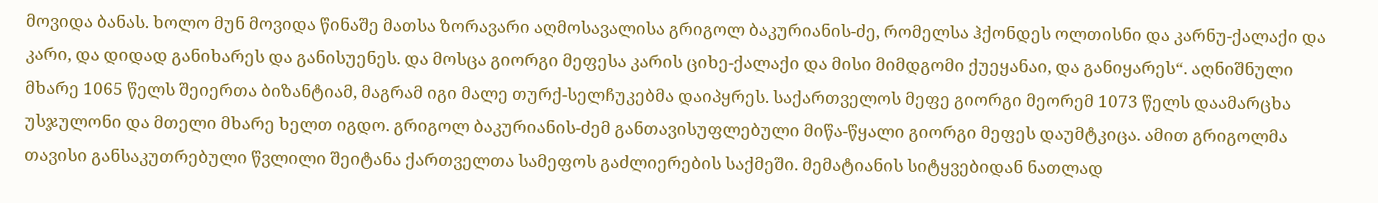მოვიდა ბანას. ხოლო მუნ მოვიდა წინაშე მათსა ზორავარი აღმოსავალისა გრიგოლ ბაკურიანის-ძე, რომელსა ჰქონდეს ოლთისნი და კარნუ-ქალაქი და კარი, და დიდად განიხარეს და განისუენეს. და მოსცა გიორგი მეფესა კარის ციხე-ქალაქი და მისი მიმდგომი ქუეყანაი, და განიყარეს“. აღნიშნული მხარე 1065 წელს შეიერთა ბიზანტიამ, მაგრამ იგი მალე თურქ-სელჩუკებმა დაიპყრეს. საქართველოს მეფე გიორგი მეორემ 1073 წელს დაამარცხა უსჯულონი და მთელი მხარე ხელთ იგდო. გრიგოლ ბაკურიანის-ძემ განთავისუფლებული მიწა-წყალი გიორგი მეფეს დაუმტკიცა. ამით გრიგოლმა თავისი განსაკუთრებული წვლილი შეიტანა ქართველთა სამეფოს გაძლიერების საქმეში. მემატიანის სიტყვებიდან ნათლად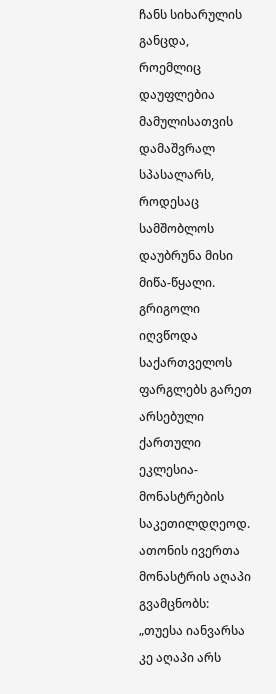ჩანს სიხარულის განცდა, როემლიც დაუფლებია მამულისათვის დამაშვრალ სპასალარს, როდესაც სამშობლოს დაუბრუნა მისი მიწა-წყალი.
გრიგოლი იღვწოდა საქართველოს ფარგლებს გარეთ არსებული ქართული ეკლესია-მონასტრების საკეთილდღეოდ. ათონის ივერთა მონასტრის აღაპი გვამცნობს: „თუესა იანვარსა კე აღაპი არს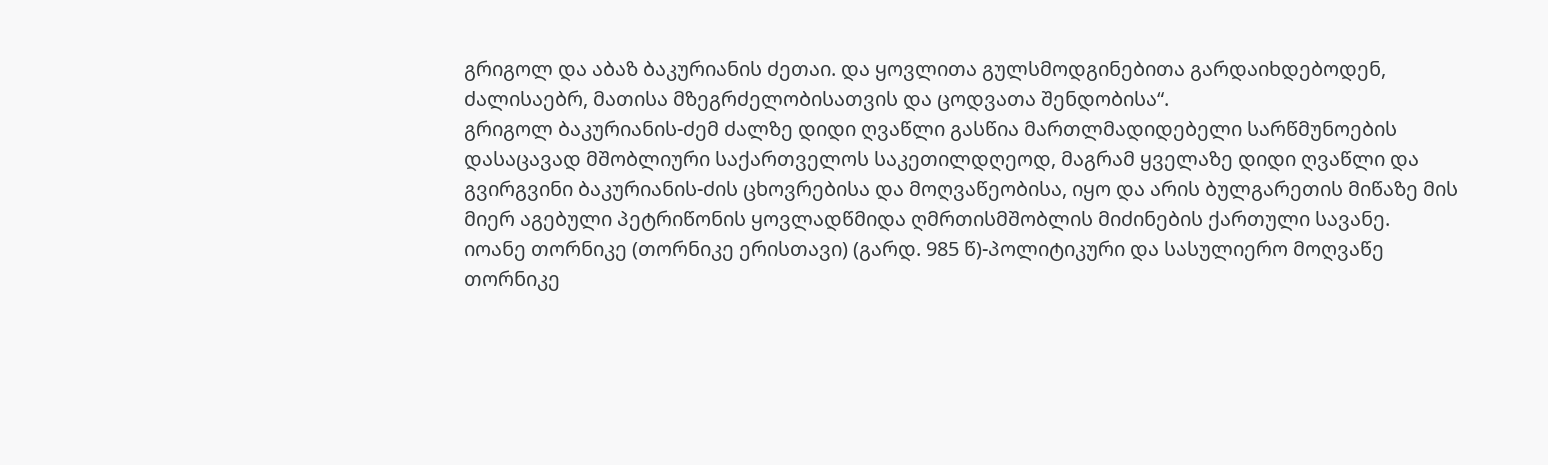გრიგოლ და აბაზ ბაკურიანის ძეთაი. და ყოვლითა გულსმოდგინებითა გარდაიხდებოდენ, ძალისაებრ, მათისა მზეგრძელობისათვის და ცოდვათა შენდობისა“.
გრიგოლ ბაკურიანის-ძემ ძალზე დიდი ღვაწლი გასწია მართლმადიდებელი სარწმუნოების დასაცავად მშობლიური საქართველოს საკეთილდღეოდ, მაგრამ ყველაზე დიდი ღვაწლი და გვირგვინი ბაკურიანის-ძის ცხოვრებისა და მოღვაწეობისა, იყო და არის ბულგარეთის მიწაზე მის მიერ აგებული პეტრიწონის ყოვლადწმიდა ღმრთისმშობლის მიძინების ქართული სავანე.
იოანე თორნიკე (თორნიკე ერისთავი) (გარდ. 985 წ)-პოლიტიკური და სასულიერო მოღვაწე
თორნიკე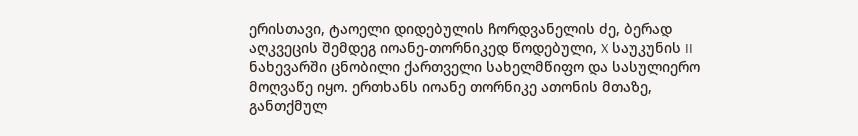ერისთავი, ტაოელი დიდებულის ჩორდვანელის ძე, ბერად აღკვეცის შემდეგ იოანე-თორნიკედ წოდებული, X საუკუნის II ნახევარში ცნობილი ქართველი სახელმწიფო და სასულიერო მოღვაწე იყო. ერთხანს იოანე თორნიკე ათონის მთაზე, განთქმულ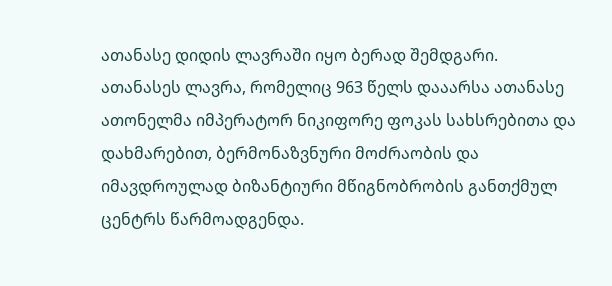ათანასე დიდის ლავრაში იყო ბერად შემდგარი. ათანასეს ლავრა, რომელიც 963 წელს დააარსა ათანასე ათონელმა იმპერატორ ნიკიფორე ფოკას სახსრებითა და დახმარებით, ბერმონაზვნური მოძრაობის და იმავდროულად ბიზანტიური მწიგნობრობის განთქმულ ცენტრს წარმოადგენდა.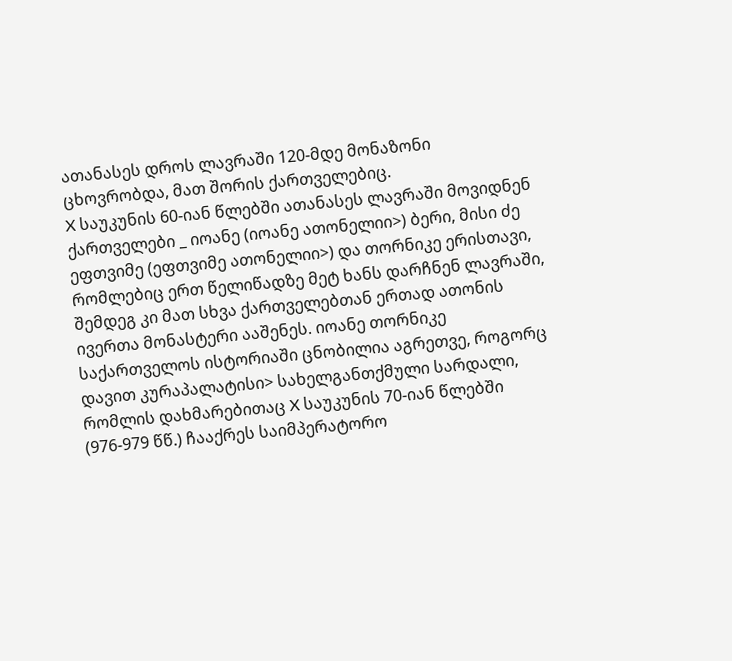ათანასეს დროს ლავრაში 120-მდე მონაზონი ცხოვრობდა, მათ შორის ქართველებიც.
X საუკუნის 60-იან წლებში ათანასეს ლავრაში მოვიდნენ ქართველები _ იოანე (იოანე ათონელიი>) ბერი, მისი ძე ეფთვიმე (ეფთვიმე ათონელიი>) და თორნიკე ერისთავი, რომლებიც ერთ წელიწადზე მეტ ხანს დარჩნენ ლავრაში, შემდეგ კი მათ სხვა ქართველებთან ერთად ათონის ივერთა მონასტერი ააშენეს. იოანე თორნიკე საქართველოს ისტორიაში ცნობილია აგრეთვე, როგორც დავით კურაპალატისი> სახელგანთქმული სარდალი, რომლის დახმარებითაც X საუკუნის 70-იან წლებში (976-979 წწ.) ჩააქრეს საიმპერატორო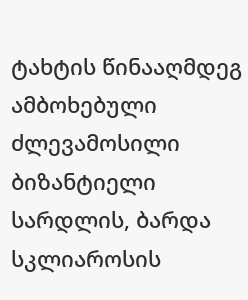ტახტის წინააღმდეგ ამბოხებული ძლევამოსილი ბიზანტიელი სარდლის, ბარდა სკლიაროსის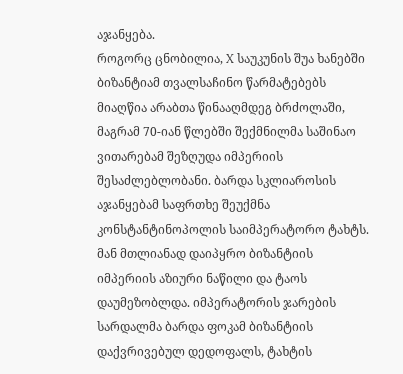აჯანყება.
როგორც ცნობილია, X საუკუნის შუა ხანებში ბიზანტიამ თვალსაჩინო წარმატებებს მიაღწია არაბთა წინააღმდეგ ბრძოლაში, მაგრამ 70-იან წლებში შექმნილმა საშინაო ვითარებამ შეზღუდა იმპერიის შესაძლებლობანი. ბარდა სკლიაროსის აჯანყებამ საფრთხე შეუქმნა კონსტანტინოპოლის საიმპერატორო ტახტს. მან მთლიანად დაიპყრო ბიზანტიის იმპერიის აზიური ნაწილი და ტაოს დაუმეზობლდა. იმპერატორის ჯარების სარდალმა ბარდა ფოკამ ბიზანტიის დაქვრივებულ დედოფალს, ტახტის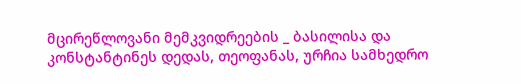მცირეწლოვანი მემკვიდრეების _ ბასილისა და კონსტანტინეს დედას, თეოფანას, ურჩია სამხედრო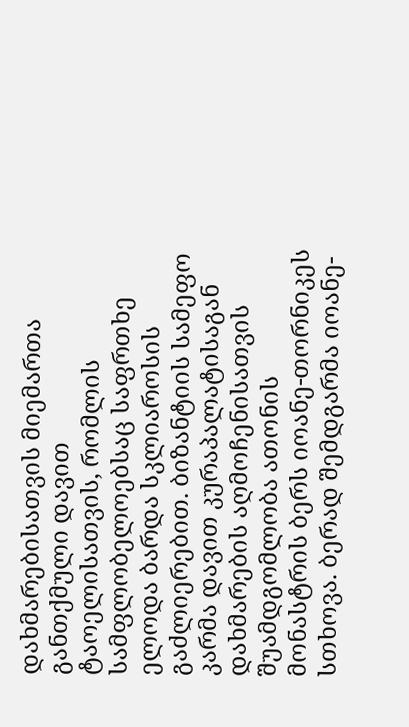დახმარებისათვის მიემართა განთქმული დავით ტაოელისათვის, რომლის სამფლობელოებსაც საფრთხე ელოდა ბარდა სკლიაროსის გაძლიერებით. ბიზანტიის სამეფო კარმა დავით კურაპალატისაგან დახმარების აღმოჩენისათვის შუამდგომლობა ათონის მონასტრის ბერს იოანე-თორნიკეს სთხოვა. ბერად შემდგარმა იოანე-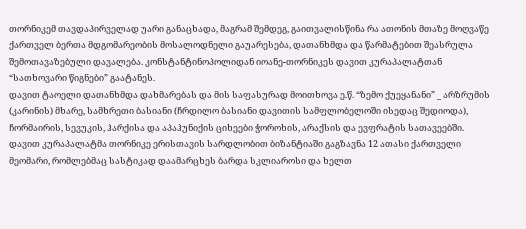თორნიკემ თავდაპირველად უარი განაცხადა, მაგრამ შემდეგ, გაითვალისწინა რა ათონის მთაზე მოღვაწე ქართველ ბერთა მდგომარეობის მოსალოდნელი გაუარესება, დათანხმდა და წარმატებით შეასრულა შემოთავაზებული დავალება. კონსტანტინოპოლიდან იოანე-თორნიკეს დავით კურაპალატთან “სათხოვარი წიგნები” გაატანეს.
დავით ტაოელი დათანხმდა დახმარებას და მის საფასურად მოითხოვა ე.წ. “ზემო ქუეყანანი” _ არზრუმის (კარინის) მხარე, სამხრეთი ბასიანი (ჩრდილო ბასიანი დავითის სამფლობელოში ისედაც შედიოდა), ჩორმაირის, სევუკის, ჰარქისა და აპაჰუნიქის ციხეები ჭოროხის, არაქსის და ევფრატის სათავეებში.
დავით კურაპალატმა თორნიკე ერისთავის სარდლობით ბიზანტიაში გაგზავნა 12 ათასი ქართველი მეომარი, რომლებმაც სასტიკად დაამარცხეს ბარდა სკლიაროსი და ხელთ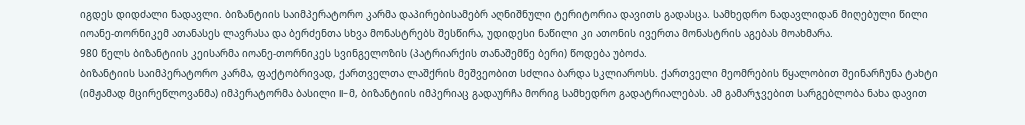იგდეს დიდძალი ნადავლი. ბიზანტიის საიმპერატორო კარმა დაპირებისამებრ აღნიშნული ტერიტორია დავითს გადასცა. სამხედრო ნადავლიდან მიღებული წილი იოანე-თორნიკემ ათანასეს ლავრასა და ბერძენთა სხვა მონასტრებს შესწირა, უდიდესი ნაწილი კი ათონის ივერთა მონასტრის აგებას მოახმარა.
980 წელს ბიზანტიის კეისარმა იოანე-თორნიკეს სვინგელოზის (პატრიარქის თანაშემწე ბერი) წოდება უბოძა.
ბიზანტიის საიმპერატორო კარმა, ფაქტობრივად, ქართველთა ლაშქრის მეშვეობით სძლია ბარდა სკლიაროსს. ქართველი მეომრების წყალობით შეინარჩუნა ტახტი (იმჟამად მცირეწლოვანმა) იმპერატორმა ბასილი II-მ, ბიზანტიის იმპერიაც გადაურჩა მორიგ სამხედრო გადატრიალებას. ამ გამარჯვებით სარგებლობა ნახა დავით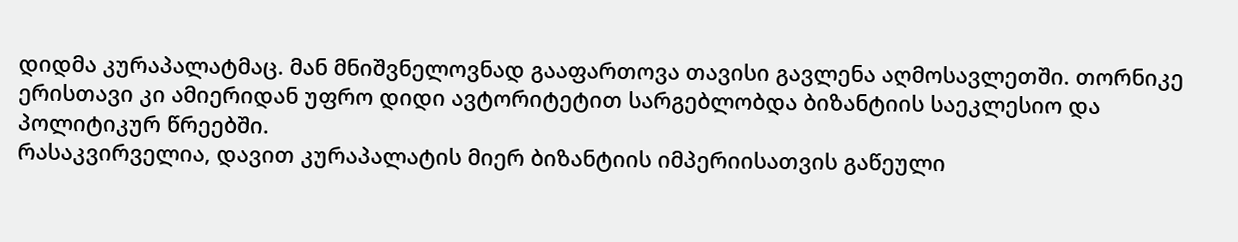დიდმა კურაპალატმაც. მან მნიშვნელოვნად გააფართოვა თავისი გავლენა აღმოსავლეთში. თორნიკე ერისთავი კი ამიერიდან უფრო დიდი ავტორიტეტით სარგებლობდა ბიზანტიის საეკლესიო და პოლიტიკურ წრეებში.
რასაკვირველია, დავით კურაპალატის მიერ ბიზანტიის იმპერიისათვის გაწეული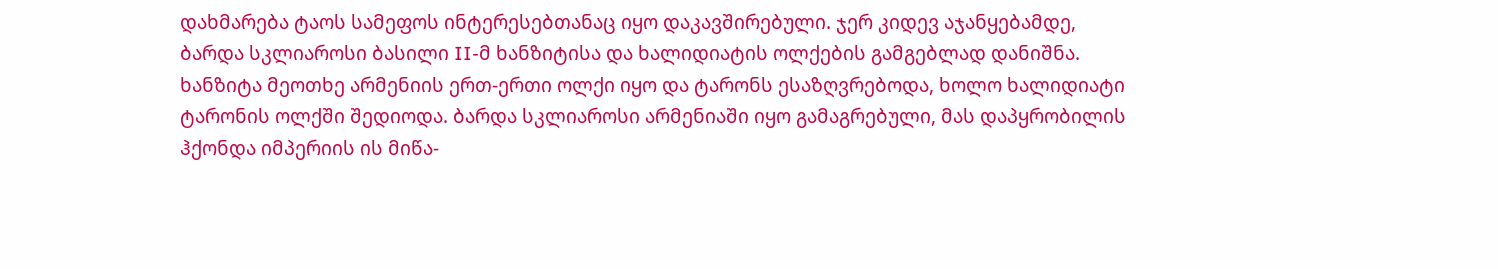დახმარება ტაოს სამეფოს ინტერესებთანაც იყო დაკავშირებული. ჯერ კიდევ აჯანყებამდე, ბარდა სკლიაროსი ბასილი II-მ ხანზიტისა და ხალიდიატის ოლქების გამგებლად დანიშნა. ხანზიტა მეოთხე არმენიის ერთ-ერთი ოლქი იყო და ტარონს ესაზღვრებოდა, ხოლო ხალიდიატი ტარონის ოლქში შედიოდა. ბარდა სკლიაროსი არმენიაში იყო გამაგრებული, მას დაპყრობილის ჰქონდა იმპერიის ის მიწა-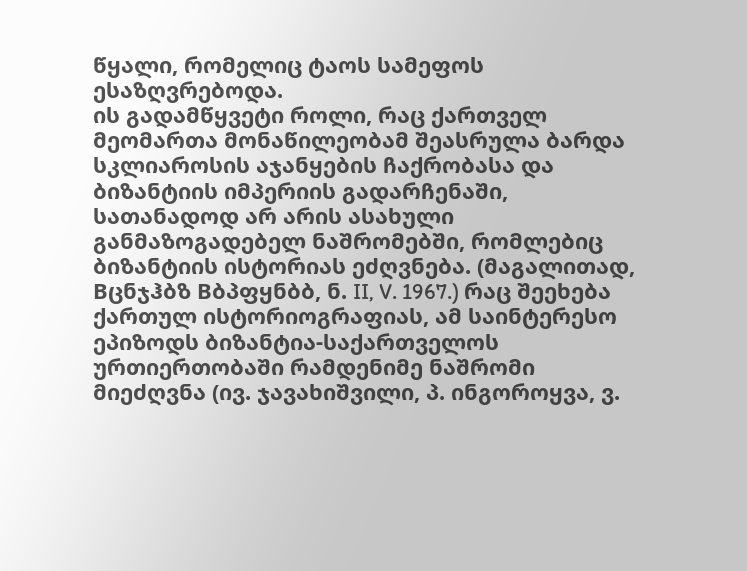წყალი, რომელიც ტაოს სამეფოს ესაზღვრებოდა.
ის გადამწყვეტი როლი, რაც ქართველ მეომართა მონაწილეობამ შეასრულა ბარდა სკლიაროსის აჯანყების ჩაქრობასა და ბიზანტიის იმპერიის გადარჩენაში, სათანადოდ არ არის ასახული განმაზოგადებელ ნაშრომებში, რომლებიც ბიზანტიის ისტორიას ეძღვნება. (მაგალითად, Bცნჯჰბზ Вბპფყნბბ, ნ. II, V. 1967.) რაც შეეხება ქართულ ისტორიოგრაფიას, ამ საინტერესო ეპიზოდს ბიზანტია-საქართველოს ურთიერთობაში რამდენიმე ნაშრომი მიეძღვნა (ივ. ჯავახიშვილი, პ. ინგოროყვა, ვ.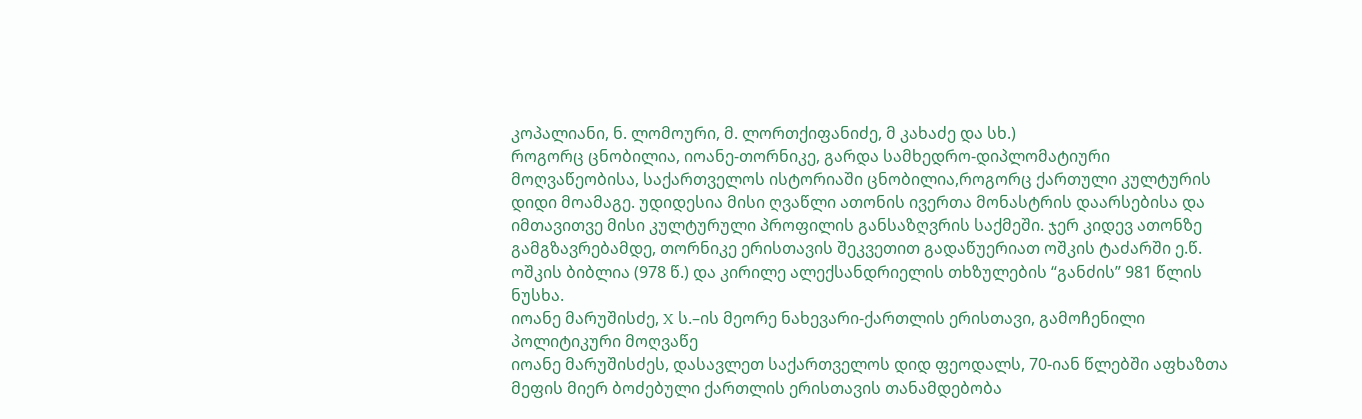კოპალიანი, ნ. ლომოური, მ. ლორთქიფანიძე, მ კახაძე და სხ.)
როგორც ცნობილია, იოანე-თორნიკე, გარდა სამხედრო-დიპლომატიური მოღვაწეობისა, საქართველოს ისტორიაში ცნობილია,როგორც ქართული კულტურის დიდი მოამაგე. უდიდესია მისი ღვაწლი ათონის ივერთა მონასტრის დაარსებისა და იმთავითვე მისი კულტურული პროფილის განსაზღვრის საქმეში. ჯერ კიდევ ათონზე გამგზავრებამდე, თორნიკე ერისთავის შეკვეთით გადაწუერიათ ოშკის ტაძარში ე.წ. ოშკის ბიბლია (978 წ.) და კირილე ალექსანდრიელის თხზულების “განძის” 981 წლის ნუსხა.
იოანე მარუშისძე, X ს.–ის მეორე ნახევარი-ქართლის ერისთავი, გამოჩენილი პოლიტიკური მოღვაწე
იოანე მარუშისძეს, დასავლეთ საქართველოს დიდ ფეოდალს, 70-იან წლებში აფხაზთა მეფის მიერ ბოძებული ქართლის ერისთავის თანამდებობა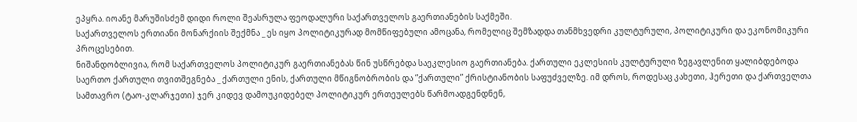ეპყრა. იოანე მარუშისძემ დიდი როლი შეასრულა ფეოდალური საქართველოს გაერთიანების საქმეში.
საქართველოს ერთიანი მონარქიის შექმნა _ ეს იყო პოლიტიკურად მომწიფებული ამოცანა, რომელიც შემზადდა თანმხვედრი კულტურული, პოლიტიკური და ეკონომიკური პროცესებით.
ნიშანდობლივია, რომ საქართველოს პოლიტიკურ გაერთიანებას წინ უსწრებდა საეკლესიო გაერთიანება. ქართული ეკლესიის კულტურული ზეგავლენით ყალიბდებოდა საერთო ქართული თვითშეგნება _ ქართული ენის, ქართული მწიგნობრობის და “ქართული” ქრისტიანობის საფუძველზე. იმ დროს, როდესაც კახეთი, ჰერეთი და ქართველთა სამთავრო (ტაო-კლარჯეთი) ჯერ კიდევ დამოუკიდებელ პოლიტიკურ ერთეულებს წარმოადგენდნენ,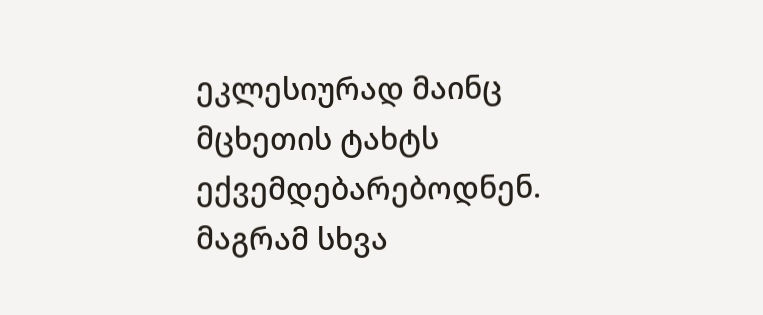ეკლესიურად მაინც მცხეთის ტახტს ექვემდებარებოდნენ. მაგრამ სხვა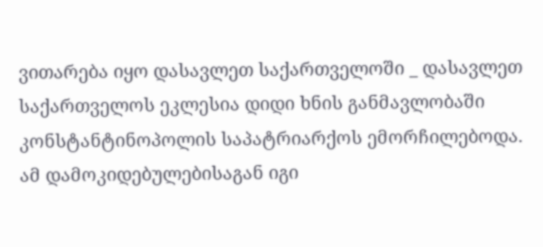ვითარება იყო დასავლეთ საქართველოში _ დასავლეთ საქართველოს ეკლესია დიდი ხნის განმავლობაში კონსტანტინოპოლის საპატრიარქოს ემორჩილებოდა. ამ დამოკიდებულებისაგან იგი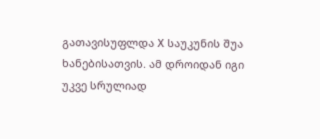გათავისუფლდა X საუკუნის შუა ხანებისათვის. ამ დროიდან იგი უკვე სრულიად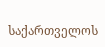საქართველოს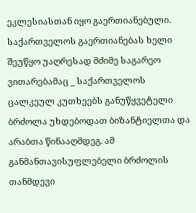ეკლესიასთან იყო გაერთიანებული.
საქართველოს გაერთიანებას ხელი შეუწყო უაღრესად მძიმე საგარეო ვითარებამაც _ საქართველოს ცალკეულ კუთხეებს განუწყვეტელი ბრძოლა უხდებოდათ ბიზანტიელთა და არაბთა წინააღმდეგ. ამ განმანთავისუფლებელი ბრძოლის თანმდევი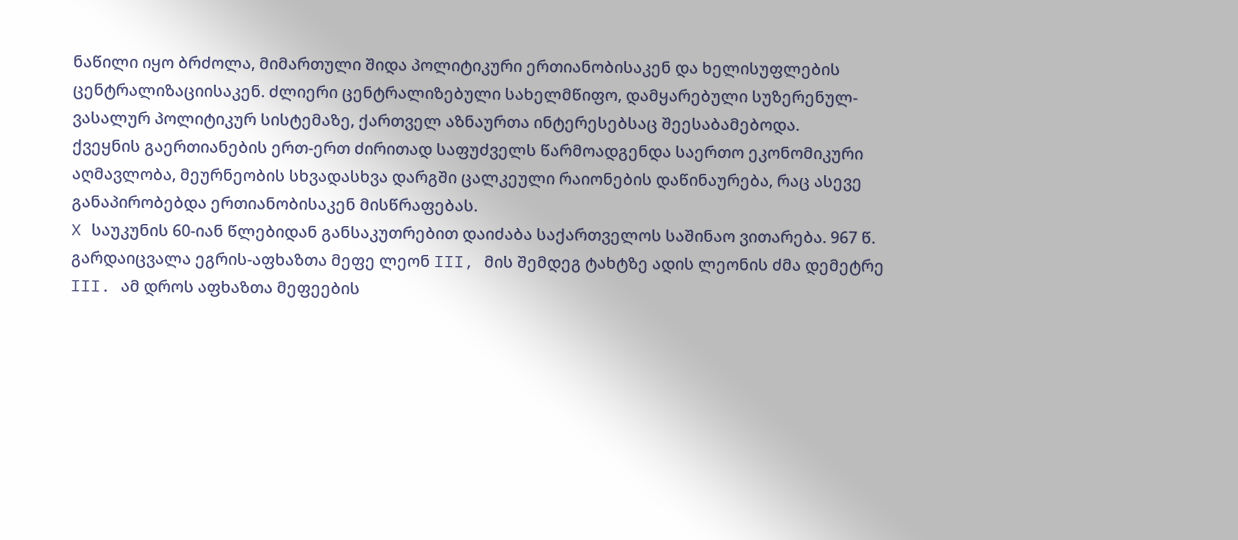ნაწილი იყო ბრძოლა, მიმართული შიდა პოლიტიკური ერთიანობისაკენ და ხელისუფლების ცენტრალიზაციისაკენ. ძლიერი ცენტრალიზებული სახელმწიფო, დამყარებული სუზერენულ-ვასალურ პოლიტიკურ სისტემაზე, ქართველ აზნაურთა ინტერესებსაც შეესაბამებოდა.
ქვეყნის გაერთიანების ერთ-ერთ ძირითად საფუძველს წარმოადგენდა საერთო ეკონომიკური აღმავლობა, მეურნეობის სხვადასხვა დარგში ცალკეული რაიონების დაწინაურება, რაც ასევე განაპირობებდა ერთიანობისაკენ მისწრაფებას.
X საუკუნის 60-იან წლებიდან განსაკუთრებით დაიძაბა საქართველოს საშინაო ვითარება. 967 წ. გარდაიცვალა ეგრის-აფხაზთა მეფე ლეონ III, მის შემდეგ ტახტზე ადის ლეონის ძმა დემეტრე III. ამ დროს აფხაზთა მეფეების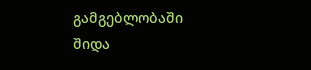გამგებლობაში შიდა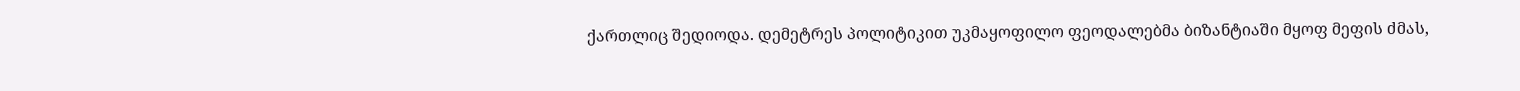ქართლიც შედიოდა. დემეტრეს პოლიტიკით უკმაყოფილო ფეოდალებმა ბიზანტიაში მყოფ მეფის ძმას,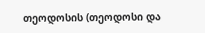თეოდოსის (თეოდოსი და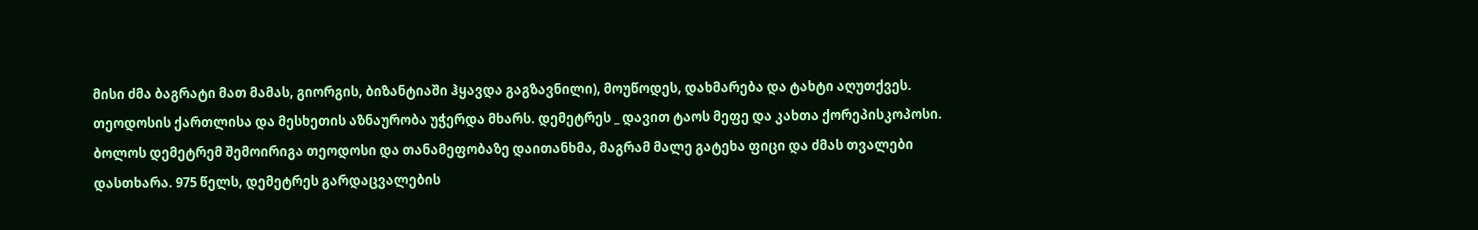მისი ძმა ბაგრატი მათ მამას, გიორგის, ბიზანტიაში ჰყავდა გაგზავნილი), მოუწოდეს, დახმარება და ტახტი აღუთქვეს. თეოდოსის ქართლისა და მესხეთის აზნაურობა უჭერდა მხარს. დემეტრეს _ დავით ტაოს მეფე და კახთა ქორეპისკოპოსი. ბოლოს დემეტრემ შემოირიგა თეოდოსი და თანამეფობაზე დაითანხმა, მაგრამ მალე გატეხა ფიცი და ძმას თვალები დასთხარა. 975 წელს, დემეტრეს გარდაცვალების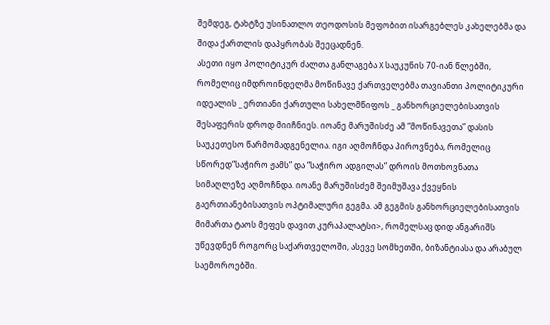შემდეგ, ტახტზე უსინათლო თეოდოსის მეფობით ისარგებლეს კახელებმა და შიდა ქართლის დაპყრობას შეეცადნენ.
ასეთი იყო პოლიტიკურ ძალთა განლაგება X საუკუნის 70-იან წლებში, რომელიც იმდროინდელმა მოწინავე ქართველებმა თავიანთი პოლიტიკური იდეალის _ ერთიანი ქართული სახელმწიფოს _ განხორციელებისათვის შესაფერის დროდ მიიჩნიეს. იოანე მარუშისძე ამ “მოწინავეთა” დასის საუკეთესო წარმომადგენელია. იგი აღმოჩნდა პიროვნება, რომელიც სწორედ“საჭირო ჟამს” და “საჭირო ადგილას” დროის მოთხოვნათა სიმაღლეზე აღმოჩნდა. იოანე მარუშისძემ შეიმუშავა ქვეყნის გაერთიანებისათვის ოპტიმალური გეგმა. ამ გეგმის განხორციელებისათვის მიმართა ტაოს მეფეს დავით კურაპალატსი>, რომელსაც დიდ ანგარიშს უწევდნენ როგორც საქართველოში, ასევე სომხეთში, ბიზანტიასა და არაბულ საემოროებში.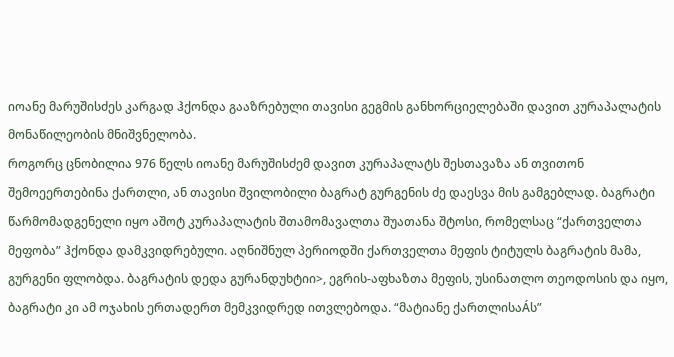იოანე მარუშისძეს კარგად ჰქონდა გააზრებული თავისი გეგმის განხორციელებაში დავით კურაპალატის მონაწილეობის მნიშვნელობა.
როგორც ცნობილია 976 წელს იოანე მარუშისძემ დავით კურაპალატს შესთავაზა ან თვითონ შემოეერთებინა ქართლი, ან თავისი შვილობილი ბაგრატ გურგენის ძე დაესვა მის გამგებლად. ბაგრატი წარმომადგენელი იყო აშოტ კურაპალატის შთამომავალთა შუათანა შტოსი, რომელსაც “ქართველთა მეფობა” ჰქონდა დამკვიდრებული. აღნიშნულ პერიოდში ქართველთა მეფის ტიტულს ბაგრატის მამა, გურგენი ფლობდა. ბაგრატის დედა გურანდუხტიი>, ეგრის-აფხაზთა მეფის, უსინათლო თეოდოსის და იყო, ბაგრატი კი ამ ოჯახის ერთადერთ მემკვიდრედ ითვლებოდა. “მატიანე ქართლისაÁს”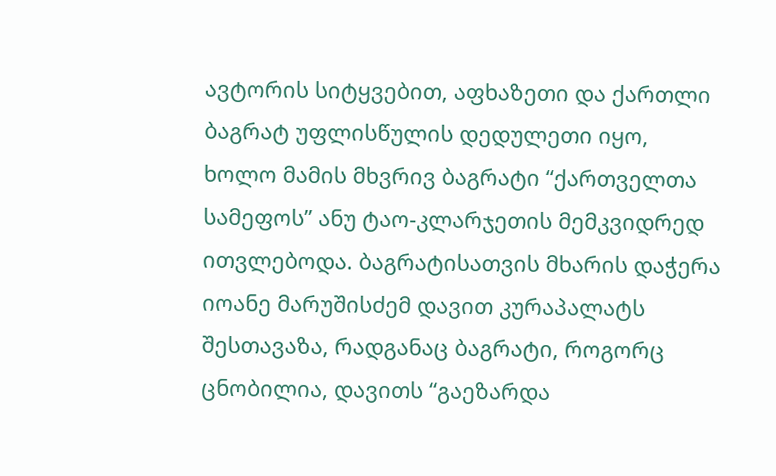ავტორის სიტყვებით, აფხაზეთი და ქართლი ბაგრატ უფლისწულის დედულეთი იყო, ხოლო მამის მხვრივ ბაგრატი “ქართველთა სამეფოს” ანუ ტაო-კლარჯეთის მემკვიდრედ ითვლებოდა. ბაგრატისათვის მხარის დაჭერა იოანე მარუშისძემ დავით კურაპალატს შესთავაზა, რადგანაც ბაგრატი, როგორც ცნობილია, დავითს “გაეზარდა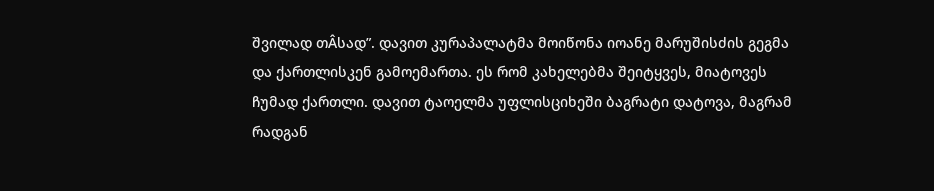შვილად თÂსად”. დავით კურაპალატმა მოიწონა იოანე მარუშისძის გეგმა და ქართლისკენ გამოემართა. ეს რომ კახელებმა შეიტყვეს, მიატოვეს ჩუმად ქართლი. დავით ტაოელმა უფლისციხეში ბაგრატი დატოვა, მაგრამ რადგან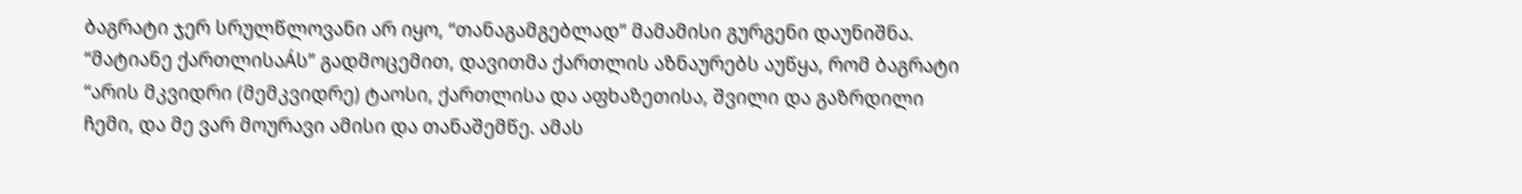ბაგრატი ჯერ სრულწლოვანი არ იყო, “თანაგამგებლად” მამამისი გურგენი დაუნიშნა. “მატიანე ქართლისაÁს” გადმოცემით, დავითმა ქართლის აზნაურებს აუწყა, რომ ბაგრატი “არის მკვიდრი (მემკვიდრე) ტაოსი, ქართლისა და აფხაზეთისა, შვილი და გაზრდილი ჩემი, და მე ვარ მოურავი ამისი და თანაშემწე. ამას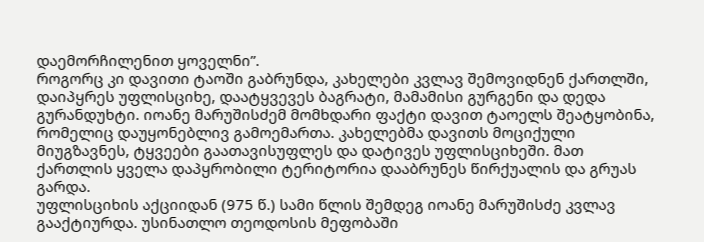დაემორჩილენით ყოველნი”.
როგორც კი დავითი ტაოში გაბრუნდა, კახელები კვლავ შემოვიდნენ ქართლში, დაიპყრეს უფლისციხე, დაატყვევეს ბაგრატი, მამამისი გურგენი და დედა გურანდუხტი. იოანე მარუშისძემ მომხდარი ფაქტი დავით ტაოელს შეატყობინა, რომელიც დაუყონებლივ გამოემართა. კახელებმა დავითს მოციქული მიუგზავნეს, ტყვეები გაათავისუფლეს და დატივეს უფლისციხეში. მათ ქართლის ყველა დაპყრობილი ტერიტორია დააბრუნეს წირქუალის და გრუას გარდა.
უფლისციხის აქციიდან (975 წ.) სამი წლის შემდეგ იოანე მარუშისძე კვლავ გააქტიურდა. უსინათლო თეოდოსის მეფობაში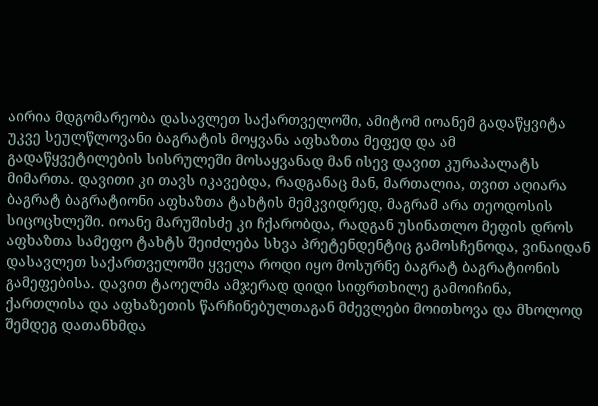აირია მდგომარეობა დასავლეთ საქართველოში, ამიტომ იოანემ გადაწყვიტა უკვე სეულწლოვანი ბაგრატის მოყვანა აფხაზთა მეფედ და ამ გადაწყვეტილების სისრულეში მოსაყვანად მან ისევ დავით კურაპალატს მიმართა. დავითი კი თავს იკავებდა, რადგანაც მან, მართალია, თვით აღიარა ბაგრატ ბაგრატიონი აფხაზთა ტახტის მემკვიდრედ, მაგრამ არა თეოდოსის სიცოცხლეში. იოანე მარუშისძე კი ჩქარობდა, რადგან უსინათლო მეფის დროს აფხაზთა სამეფო ტახტს შეიძლება სხვა პრეტენდენტიც გამოსჩენოდა, ვინაიდან დასავლეთ საქართველოში ყველა როდი იყო მოსურნე ბაგრატ ბაგრატიონის გამეფებისა. დავით ტაოელმა ამჯერად დიდი სიფრთხილე გამოიჩინა, ქართლისა და აფხაზეთის წარჩინებულთაგან მძევლები მოითხოვა და მხოლოდ შემდეგ დათანხმდა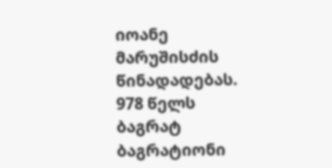იოანე მარუშისძის წინადადებას. 978 წელს ბაგრატ ბაგრატიონი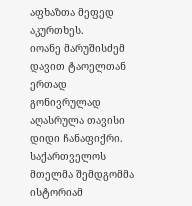აფხაზთა მეფედ აკურთხეს.
იოანე მარუშისძემ დავით ტაოელთან ერთად გონივრულად აღასრულა თავისი დიდი ჩანაფიქრი. საქართველოს მთელმა შემდგომმა ისტორიამ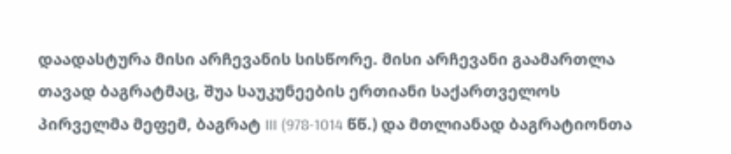დაადასტურა მისი არჩევანის სისწორე. მისი არჩევანი გაამართლა თავად ბაგრატმაც, შუა საუკუნეების ერთიანი საქართველოს პირველმა მეფემ, ბაგრატ III (978-1014 წწ.) და მთლიანად ბაგრატიონთა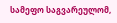სამეფო საგვარეულომ,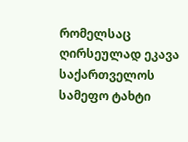რომელსაც ღირსეულად ეკავა საქართველოს სამეფო ტახტი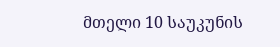მთელი 10 საუკუნის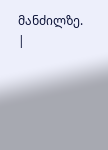მანძილზე.
|